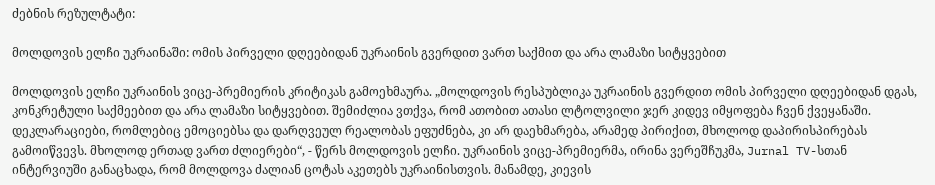ძებნის რეზულტატი:

მოლდოვის ელჩი უკრაინაში: ომის პირველი დღეებიდან უკრაინის გვერდით ვართ საქმით და არა ლამაზი სიტყვებით

მოლდოვის ელჩი უკრაინის ვიცე-პრემიერის კრიტიკას გამოეხმაურა. „მოლდოვის რესპუბლიკა უკრაინის გვერდით ომის პირველი დღეებიდან დგას, კონკრეტული საქმეებით და არა ლამაზი სიტყვებით. შემიძლია ვთქვა, რომ ათობით ათასი ლტოლვილი ჯერ კიდევ იმყოფება ჩვენ ქვეყანაში. დეკლარაციები, რომლებიც ემოციებსა და დარღვეულ რეალობას ეფუძნება, კი არ დაეხმარება, არამედ პირიქით, მხოლოდ დაპირისპირებას გამოიწვევს. მხოლოდ ერთად ვართ ძლიერები“, - წერს მოლდოვის ელჩი. უკრაინის ვიცე-პრემიერმა, ირინა ვერეშჩუკმა, Jurnal TV-სთან ინტერვიუში განაცხადა, რომ მოლდოვა ძალიან ცოტას აკეთებს უკრაინისთვის. მანამდე, კიევის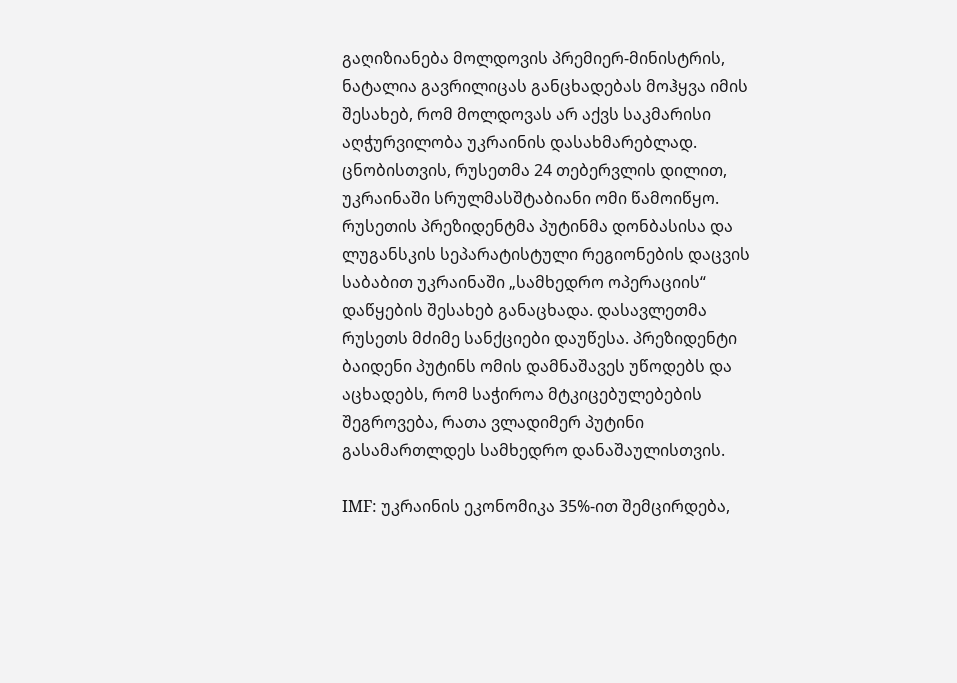გაღიზიანება მოლდოვის პრემიერ-მინისტრის, ნატალია გავრილიცას განცხადებას მოჰყვა იმის შესახებ, რომ მოლდოვას არ აქვს საკმარისი აღჭურვილობა უკრაინის დასახმარებლად. ცნობისთვის, რუსეთმა 24 თებერვლის დილით, უკრაინაში სრულმასშტაბიანი ომი წამოიწყო. რუსეთის პრეზიდენტმა პუტინმა დონბასისა და ლუგანსკის სეპარატისტული რეგიონების დაცვის საბაბით უკრაინაში „სამხედრო ოპერაციის“ დაწყების შესახებ განაცხადა. დასავლეთმა რუსეთს მძიმე სანქციები დაუწესა. პრეზიდენტი ბაიდენი პუტინს ომის დამნაშავეს უწოდებს და აცხადებს, რომ საჭიროა მტკიცებულებების შეგროვება, რათა ვლადიმერ პუტინი გასამართლდეს სამხედრო დანაშაულისთვის.

IMF: უკრაინის ეკონომიკა 35%-ით შემცირდება,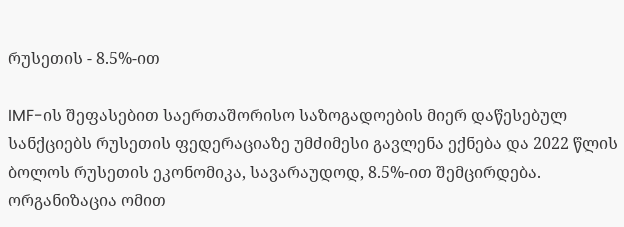რუსეთის - 8.5%-ით

IMF-ის შეფასებით საერთაშორისო საზოგადოების მიერ დაწესებულ სანქციებს რუსეთის ფედერაციაზე უმძიმესი გავლენა ექნება და 2022 წლის ბოლოს რუსეთის ეკონომიკა, სავარაუდოდ, 8.5%-ით შემცირდება. ორგანიზაცია ომით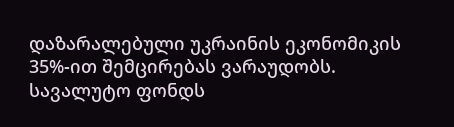დაზარალებული უკრაინის ეკონომიკის 35%-ით შემცირებას ვარაუდობს. სავალუტო ფონდს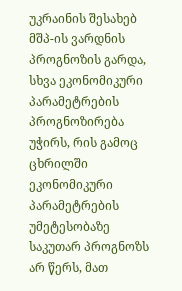უკრაინის შესახებ მშპ-ის ვარდნის პროგნოზის გარდა, სხვა ეკონომიკური პარამეტრების პროგნოზირება უჭირს, რის გამოც ცხრილში ეკონომიკური პარამეტრების უმეტესობაზე საკუთარ პროგნოზს არ წერს, მათ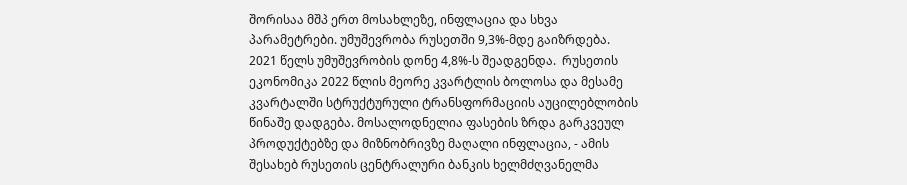შორისაა მშპ ერთ მოსახლეზე, ინფლაცია და სხვა პარამეტრები. უმუშევრობა რუსეთში 9,3%-მდე გაიზრდება. 2021 წელს უმუშევრობის დონე 4,8%-ს შეადგენდა.  რუსეთის ეკონომიკა 2022 წლის მეორე კვარტლის ბოლოსა და მესამე კვარტალში სტრუქტურული ტრანსფორმაციის აუცილებლობის წინაშე დადგება. მოსალოდნელია ფასების ზრდა გარკვეულ პროდუქტებზე და მიზნობრივზე მაღალი ინფლაცია, - ამის შესახებ რუსეთის ცენტრალური ბანკის ხელმძღვანელმა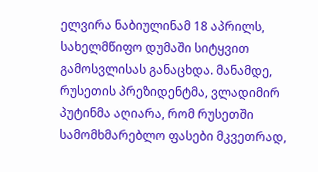ელვირა ნაბიულინამ 18 აპრილს, სახელმწიფო დუმაში სიტყვით გამოსვლისას განაცხდა. მანამდე, რუსეთის პრეზიდენტმა, ვლადიმირ პუტინმა აღიარა, რომ რუსეთში სამომხმარებლო ფასები მკვეთრად,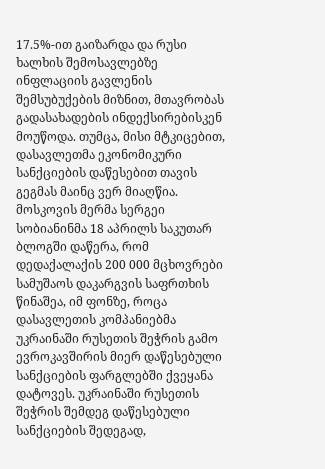17.5%-ით გაიზარდა და რუსი ხალხის შემოსავლებზე ინფლაციის გავლენის შემსუბუქების მიზნით, მთავრობას გადასახადების ინდექსირებისკენ მოუწოდა. თუმცა, მისი მტკიცებით, დასავლეთმა ეკონომიკური სანქციების დაწესებით თავის გეგმას მაინც ვერ მიაღწია. მოსკოვის მერმა სერგეი სობიანინმა 18 აპრილს საკუთარ ბლოგში დაწერა, რომ  დედაქალაქის 200 000 მცხოვრები სამუშაოს დაკარგვის საფრთხის  წინაშეა, იმ ფონზე, როცა დასავლეთის კომპანიებმა უკრაინაში რუსეთის შეჭრის გამო ევროკავშირის მიერ დაწესებული სანქციების ფარგლებში ქვეყანა დატოვეს. უკრაინაში რუსეთის შეჭრის შემდეგ დაწესებული სანქციების შედეგად,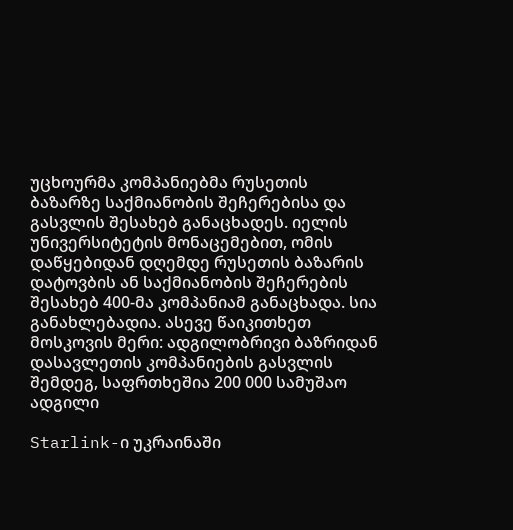უცხოურმა კომპანიებმა რუსეთის ბაზარზე საქმიანობის შეჩერებისა და გასვლის შესახებ განაცხადეს. იელის უნივერსიტეტის მონაცემებით, ომის დაწყებიდან დღემდე რუსეთის ბაზარის დატოვბის ან საქმიანობის შეჩერების შესახებ 400-მა კომპანიამ განაცხადა. სია განახლებადია. ასევე წაიკითხეთ მოსკოვის მერი: ადგილობრივი ბაზრიდან დასავლეთის კომპანიების გასვლის შემდეგ, საფრთხეშია 200 000 სამუშაო ადგილი

Starlink-ი უკრაინაში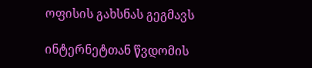ოფისის გახსნას გეგმავს

ინტერნეტთან წვდომის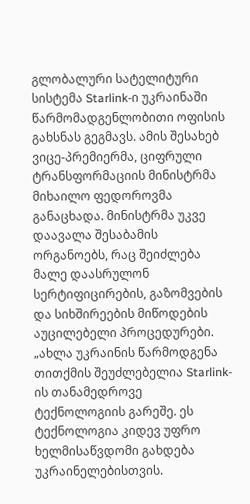გლობალური სატელიტური სისტემა Starlink-ი უკრაინაში წარმომადგენლობითი ოფისის გახსნას გეგმავს. ამის შესახებ ვიცე-პრემიერმა, ციფრული ტრანსფორმაციის მინისტრმა მიხაილო ფედოროვმა განაცხადა. მინისტრმა უკვე დაავალა შესაბამის ორგანოებს, რაც შეიძლება მალე დაასრულონ სერტიფიცირების, გაზომვების და სიხშირეების მიწოდების აუცილებელი პროცედურები. „ახლა უკრაინის წარმოდგენა თითქმის შეუძლებელია Starlink-ის თანამედროვე ტექნოლოგიის გარეშე. ეს ტექნოლოგია კიდევ უფრო ხელმისაწვდომი გახდება უკრაინელებისთვის.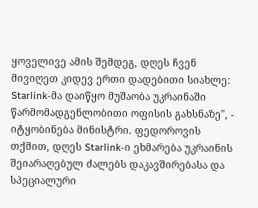ყოველივე ამის შემდეგ, დღეს ჩვენ მივიღეთ კიდევ ერთი დადებითი სიახლე: Starlink-მა დაიწყო მუშაობა უკრაინაში წარმომადგენლობითი ოფისის გახსნაზე", - იტყობინება მინისტრი. ფედოროვის თქმით, დღეს Starlink-ი ეხმარება უკრაინის შეიარაღებულ ძალებს დაკავშირებასა და სპეციალური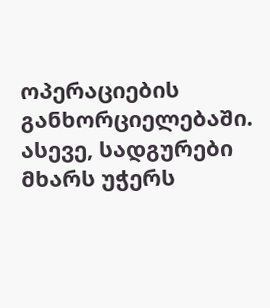ოპერაციების განხორციელებაში. ასევე, სადგურები მხარს უჭერს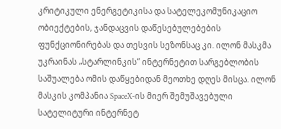კრიტიკული ენერგეტიკისა და სატელეკომუნიკაციო ობიექტების, ჯანდაცვის დაწესებულებების ფუნქციონირებას და თესვის სეზონსაც კი. ილონ მასკმა უკრაინას „სტარლინკის“ ინტერნეტით სარგებლობის საშუალება ომის დაწყებიდან მეოთხე დღეს მისცა. ილონ მასკის კომპანია SpaceX-ის მიერ შემუშავებული სატელიტური ინტერნეტ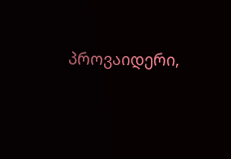პროვაიდერი,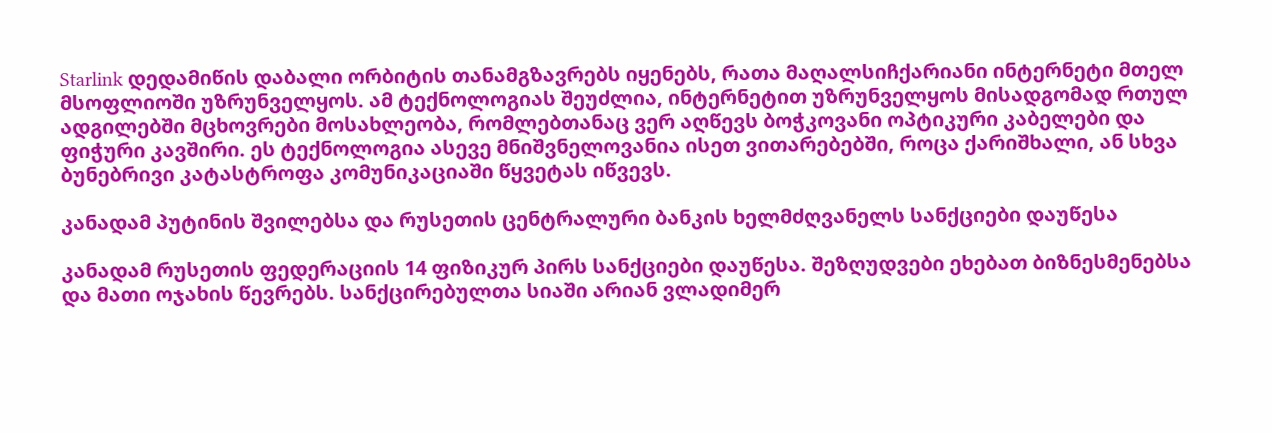Starlink დედამიწის დაბალი ორბიტის თანამგზავრებს იყენებს, რათა მაღალსიჩქარიანი ინტერნეტი მთელ მსოფლიოში უზრუნველყოს. ამ ტექნოლოგიას შეუძლია, ინტერნეტით უზრუნველყოს მისადგომად რთულ ადგილებში მცხოვრები მოსახლეობა, რომლებთანაც ვერ აღწევს ბოჭკოვანი ოპტიკური კაბელები და ფიჭური კავშირი. ეს ტექნოლოგია ასევე მნიშვნელოვანია ისეთ ვითარებებში, როცა ქარიშხალი, ან სხვა ბუნებრივი კატასტროფა კომუნიკაციაში წყვეტას იწვევს.

კანადამ პუტინის შვილებსა და რუსეთის ცენტრალური ბანკის ხელმძღვანელს სანქციები დაუწესა

კანადამ რუსეთის ფედერაციის 14 ფიზიკურ პირს სანქციები დაუწესა. შეზღუდვები ეხებათ ბიზნესმენებსა და მათი ოჯახის წევრებს. სანქცირებულთა სიაში არიან ვლადიმერ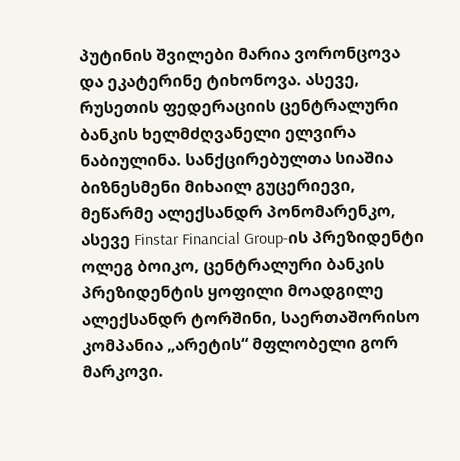პუტინის შვილები მარია ვორონცოვა და ეკატერინე ტიხონოვა. ასევე, რუსეთის ფედერაციის ცენტრალური ბანკის ხელმძღვანელი ელვირა ნაბიულინა. სანქცირებულთა სიაშია ბიზნესმენი მიხაილ გუცერიევი, მეწარმე ალექსანდრ პონომარენკო, ასევე Finstar Financial Group-ის პრეზიდენტი ოლეგ ბოიკო, ცენტრალური ბანკის პრეზიდენტის ყოფილი მოადგილე ალექსანდრ ტორშინი, საერთაშორისო კომპანია „არეტის“ მფლობელი გორ მარკოვი.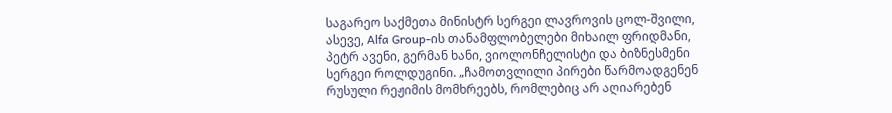საგარეო საქმეთა მინისტრ სერგეი ლავროვის ცოლ-შვილი, ასევე, Alfa Group-ის თანამფლობელები მიხაილ ფრიდმანი, პეტრ ავენი, გერმან ხანი, ვიოლონჩელისტი და ბიზნესმენი სერგეი როლდუგინი. „ჩამოთვლილი პირები წარმოადგენენ რუსული რეჟიმის მომხრეებს, რომლებიც არ აღიარებენ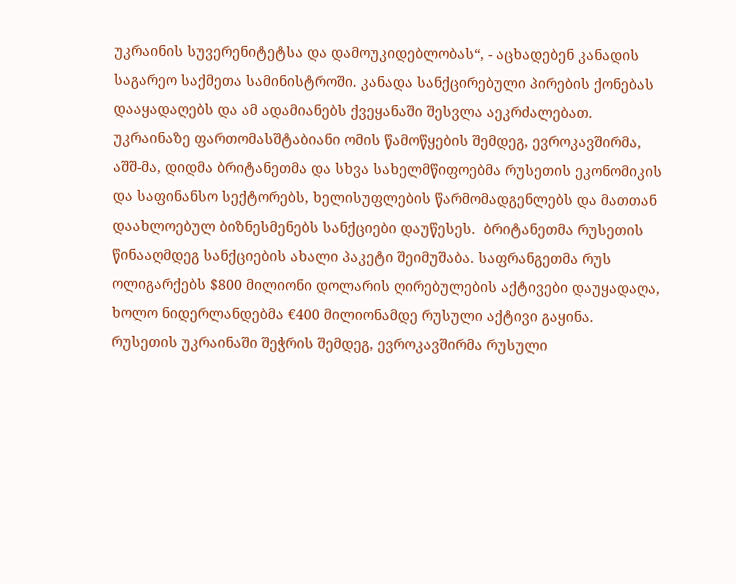უკრაინის სუვერენიტეტსა და დამოუკიდებლობას“, - აცხადებენ კანადის საგარეო საქმეთა სამინისტროში. კანადა სანქცირებული პირების ქონებას დააყადაღებს და ამ ადამიანებს ქვეყანაში შესვლა აეკრძალებათ. უკრაინაზე ფართომასშტაბიანი ომის წამოწყების შემდეგ, ევროკავშირმა, აშშ-მა, დიდმა ბრიტანეთმა და სხვა სახელმწიფოებმა რუსეთის ეკონომიკის და საფინანსო სექტორებს, ხელისუფლების წარმომადგენლებს და მათთან დაახლოებულ ბიზნესმენებს სანქციები დაუწესეს.  ბრიტანეთმა რუსეთის წინააღმდეგ სანქციების ახალი პაკეტი შეიმუშაბა. საფრანგეთმა რუს ოლიგარქებს $800 მილიონი დოლარის ღირებულების აქტივები დაუყადაღა, ხოლო ნიდერლანდებმა €400 მილიონამდე რუსული აქტივი გაყინა. რუსეთის უკრაინაში შეჭრის შემდეგ, ევროკავშირმა რუსული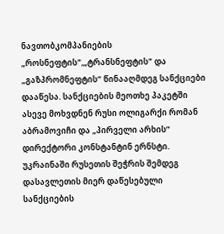ნავთობკომპანიების „როსნეფტის",„ტრანსნეფტის" და „გაზპრომნეფტის“ წინააღმდეგ სანქციები დააწესა. სანქციების მეოთხე პაკეტში ასევე მოხვდნენ რუსი ოლიგარქი რომან აბრამოვიჩი და „პირველი არხის“ დირექტორი კონსტანტინ ერნსტი. უკრაინაში რუსეთის შეჭრის შემდეგ დასავლეთის მიერ დაწესებული სანქციების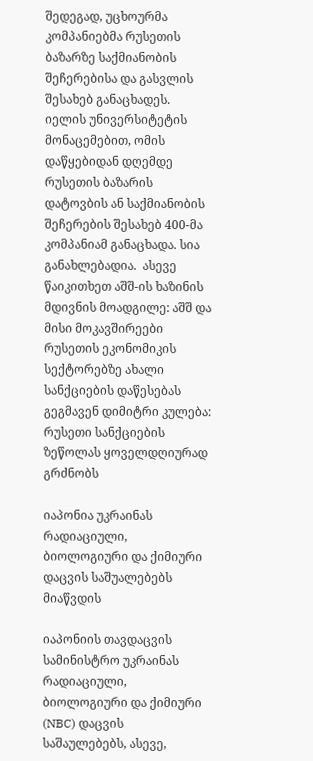შედეგად, უცხოურმა კომპანიებმა რუსეთის ბაზარზე საქმიანობის შეჩერებისა და გასვლის შესახებ განაცხადეს. იელის უნივერსიტეტის მონაცემებით, ომის დაწყებიდან დღემდე რუსეთის ბაზარის დატოვბის ან საქმიანობის შეჩერების შესახებ 400-მა კომპანიამ განაცხადა. სია განახლებადია.  ასევე წაიკითხეთ აშშ-ის ხაზინის მდივნის მოადგილე: აშშ და მისი მოკავშირეები რუსეთის ეკონომიკის სექტორებზე ახალი სანქციების დაწესებას გეგმავენ დიმიტრი კულება: რუსეთი სანქციების ზეწოლას ყოველდღიურად გრძნობს

იაპონია უკრაინას რადიაციული, ბიოლოგიური და ქიმიური დაცვის საშუალებებს მიაწვდის

იაპონიის თავდაცვის სამინისტრო უკრაინას რადიაციული, ბიოლოგიური და ქიმიური (NBC) დაცვის საშაულებებს, ასევე,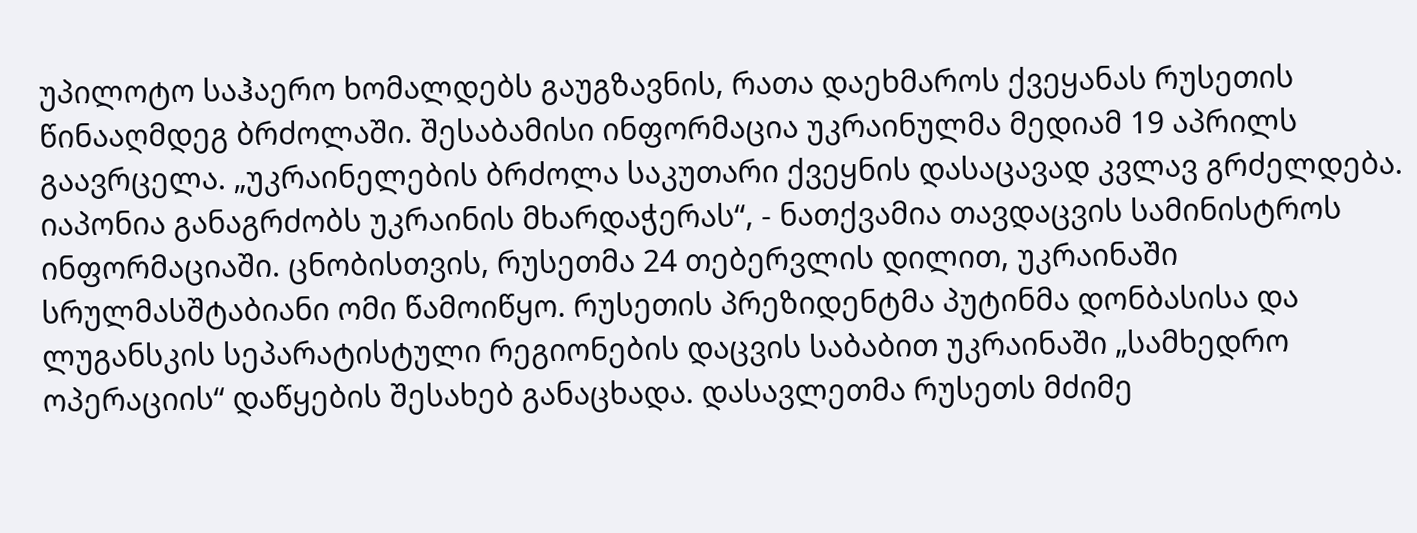უპილოტო საჰაერო ხომალდებს გაუგზავნის, რათა დაეხმაროს ქვეყანას რუსეთის წინააღმდეგ ბრძოლაში. შესაბამისი ინფორმაცია უკრაინულმა მედიამ 19 აპრილს გაავრცელა. „უკრაინელების ბრძოლა საკუთარი ქვეყნის დასაცავად კვლავ გრძელდება. იაპონია განაგრძობს უკრაინის მხარდაჭერას“, - ნათქვამია თავდაცვის სამინისტროს ინფორმაციაში. ცნობისთვის, რუსეთმა 24 თებერვლის დილით, უკრაინაში სრულმასშტაბიანი ომი წამოიწყო. რუსეთის პრეზიდენტმა პუტინმა დონბასისა და ლუგანსკის სეპარატისტული რეგიონების დაცვის საბაბით უკრაინაში „სამხედრო ოპერაციის“ დაწყების შესახებ განაცხადა. დასავლეთმა რუსეთს მძიმე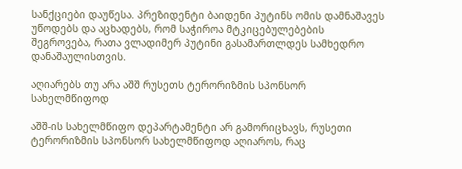სანქციები დაუწესა. პრეზიდენტი ბაიდენი პუტინს ომის დამნაშავეს უწოდებს და აცხადებს, რომ საჭიროა მტკიცებულებების შეგროვება, რათა ვლადიმერ პუტინი გასამართლდეს სამხედრო დანაშაულისთვის.

აღიარებს თუ არა აშშ რუსეთს ტერორიზმის სპონსორ სახელმწიფოდ

აშშ-ის სახელმწიფო დეპარტამენტი არ გამორიცხავს, რუსეთი ტერორიზმის სპონსორ სახელმწიფოდ აღიაროს, რაც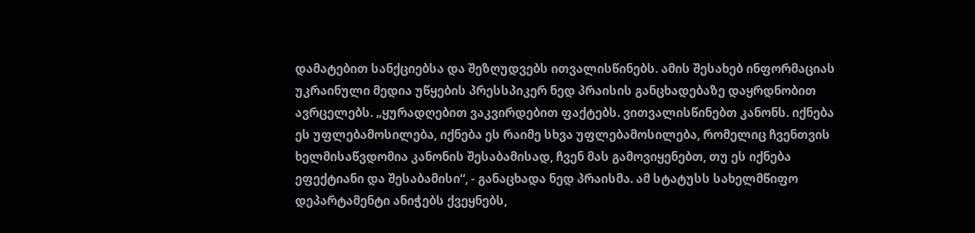დამატებით სანქციებსა და შეზღუდვებს ითვალისწინებს. ამის შესახებ ინფორმაციას უკრაინული მედია უწყების პრესსპიკერ ნედ პრაისის განცხადებაზე დაყრდნობით ავრცელებს. „ყურადღებით ვაკვირდებით ფაქტებს. ვითვალისწინებთ კანონს. იქნება ეს უფლებამოსილება, იქნება ეს რაიმე სხვა უფლებამოსილება, რომელიც ჩვენთვის ხელმისაწვდომია კანონის შესაბამისად, ჩვენ მას გამოვიყენებთ, თუ ეს იქნება ეფექტიანი და შესაბამისი“, - განაცხადა ნედ პრაისმა. ამ სტატუსს სახელმწიფო დეპარტამენტი ანიჭებს ქვეყნებს,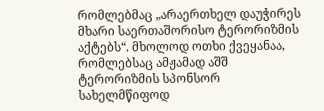რომლებმაც „არაერთხელ დაუჭირეს მხარი საერთაშორისო ტერორიზმის აქტებს“. მხოლოდ ოთხი ქვეყანაა, რომლებსაც ამჟამად აშშ ტერორიზმის სპონსორ სახელმწიფოდ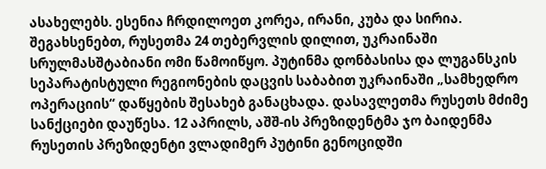ასახელებს. ესენია ჩრდილოეთ კორეა, ირანი, კუბა და სირია. შეგახსენებთ, რუსეთმა 24 თებერვლის დილით, უკრაინაში სრულმასშტაბიანი ომი წამოიწყო. პუტინმა დონბასისა და ლუგანსკის სეპარატისტული რეგიონების დაცვის საბაბით უკრაინაში „სამხედრო ოპერაციის“ დაწყების შესახებ განაცხადა. დასავლეთმა რუსეთს მძიმე სანქციები დაუწესა. 12 აპრილს, აშშ-ის პრეზიდენტმა ჯო ბაიდენმა რუსეთის პრეზიდენტი ვლადიმერ პუტინი გენოციდში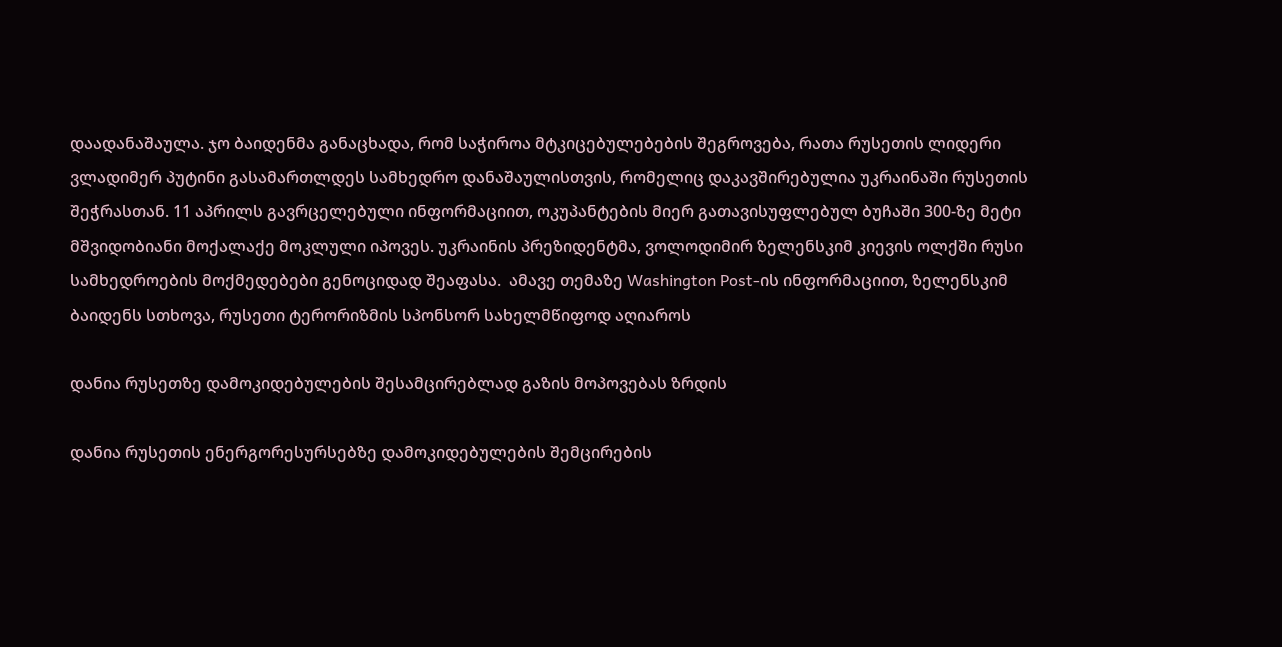დაადანაშაულა. ჯო ბაიდენმა განაცხადა, რომ საჭიროა მტკიცებულებების შეგროვება, რათა რუსეთის ლიდერი ვლადიმერ პუტინი გასამართლდეს სამხედრო დანაშაულისთვის, რომელიც დაკავშირებულია უკრაინაში რუსეთის შეჭრასთან. 11 აპრილს გავრცელებული ინფორმაციით, ოკუპანტების მიერ გათავისუფლებულ ბუჩაში 300-ზე მეტი მშვიდობიანი მოქალაქე მოკლული იპოვეს. უკრაინის პრეზიდენტმა, ვოლოდიმირ ზელენსკიმ კიევის ოლქში რუსი სამხედროების მოქმედებები გენოციდად შეაფასა.  ამავე თემაზე Washington Post-ის ინფორმაციით, ზელენსკიმ ბაიდენს სთხოვა, რუსეთი ტერორიზმის სპონსორ სახელმწიფოდ აღიაროს

დანია რუსეთზე დამოკიდებულების შესამცირებლად გაზის მოპოვებას ზრდის

დანია რუსეთის ენერგორესურსებზე დამოკიდებულების შემცირების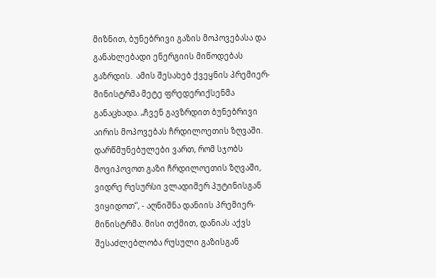მიზნით, ბუნებრივი გაზის მოპოვებასა და განახლებადი ენერგიის მიწოდებას გაზრდის.  ამის შესახებ ქვეყნის პრემიერ-მინისტრმა მეტე ფრედერიქსენმა განაცხადა. „ჩვენ გავზრდით ბუნებრივი აირის მოპოვებას ჩრდილოეთის ზღვაში. დარწმუნებულები ვართ, რომ სჯობს მოვიპოვოთ გაზი ჩრდილოეთის ზღვაში, ვიდრე რესურსი ვლადიმერ პუტინისგან ვიყიდოთ“, - აღნიშნა დანიის პრემიერ-მინისტრმა. მისი თქმით, დანიას აქვს შესაძლებლობა რუსული გაზისგან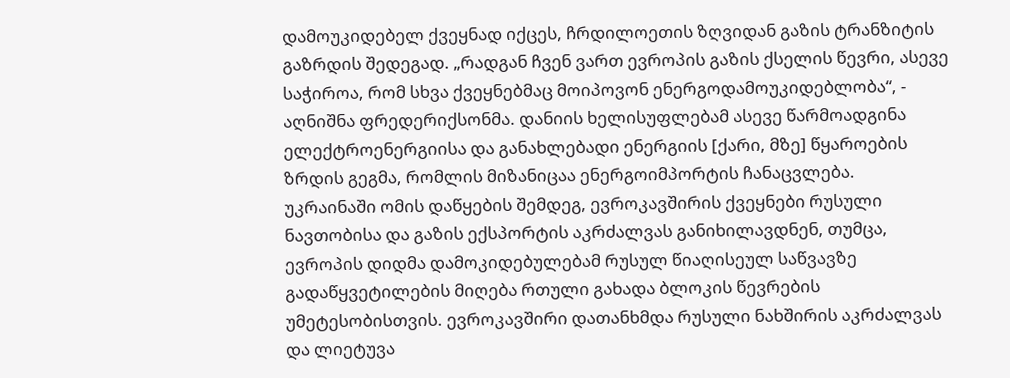დამოუკიდებელ ქვეყნად იქცეს, ჩრდილოეთის ზღვიდან გაზის ტრანზიტის გაზრდის შედეგად. „რადგან ჩვენ ვართ ევროპის გაზის ქსელის წევრი, ასევე საჭიროა, რომ სხვა ქვეყნებმაც მოიპოვონ ენერგოდამოუკიდებლობა“, - აღნიშნა ფრედერიქსონმა. დანიის ხელისუფლებამ ასევე წარმოადგინა ელექტროენერგიისა და განახლებადი ენერგიის [ქარი, მზე] წყაროების ზრდის გეგმა, რომლის მიზანიცაა ენერგოიმპორტის ჩანაცვლება. უკრაინაში ომის დაწყების შემდეგ, ევროკავშირის ქვეყნები რუსული ნავთობისა და გაზის ექსპორტის აკრძალვას განიხილავდნენ, თუმცა, ევროპის დიდმა დამოკიდებულებამ რუსულ წიაღისეულ საწვავზე გადაწყვეტილების მიღება რთული გახადა ბლოკის წევრების უმეტესობისთვის. ევროკავშირი დათანხმდა რუსული ნახშირის აკრძალვას და ლიეტუვა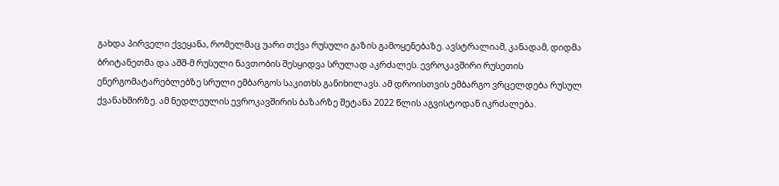გახდა პირველი ქვეყანა, რომელმაც უარი თქვა რუსული გაზის გამოყენებაზე. ავსტრალიამ, კანადამ, დიდმა ბრიტანეთმა და აშშ-მ რუსული ნავთობის შესყიდვა სრულად აკრძალეს. ევროკავშირი რუსეთის ენერგომატარებლებზე სრული ემბარგოს საკითხს განიხილავს. ამ დროისთვის ემბარგო ვრცელდება რუსულ ქვანახშირზე. ამ ნედლეულის ევროკავშირის ბაზარზე შეტანა 2022 წლის აგვისტოდან იკრძალება.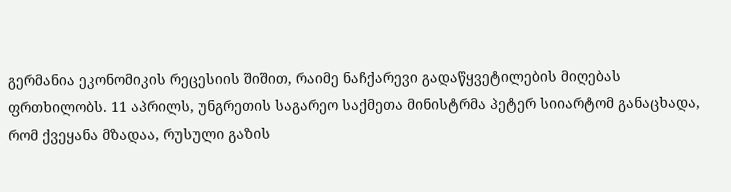გერმანია ეკონომიკის რეცესიის შიშით, რაიმე ნაჩქარევი გადაწყვეტილების მიღებას ფრთხილობს. 11 აპრილს, უნგრეთის საგარეო საქმეთა მინისტრმა პეტერ სიიარტომ განაცხადა, რომ ქვეყანა მზადაა, რუსული გაზის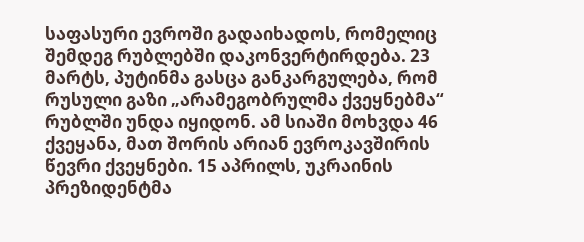საფასური ევროში გადაიხადოს, რომელიც შემდეგ რუბლებში დაკონვერტირდება. 23 მარტს, პუტინმა გასცა განკარგულება, რომ რუსული გაზი „არამეგობრულმა ქვეყნებმა“ რუბლში უნდა იყიდონ. ამ სიაში მოხვდა 46 ქვეყანა, მათ შორის არიან ევროკავშირის წევრი ქვეყნები. 15 აპრილს, უკრაინის პრეზიდენტმა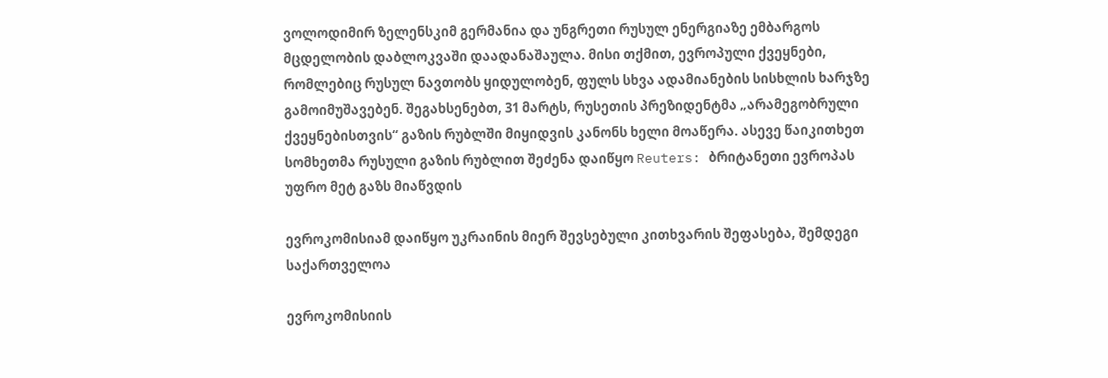ვოლოდიმირ ზელენსკიმ გერმანია და უნგრეთი რუსულ ენერგიაზე ემბარგოს მცდელობის დაბლოკვაში დაადანაშაულა. მისი თქმით, ევროპული ქვეყნები, რომლებიც რუსულ ნავთობს ყიდულობენ, ფულს სხვა ადამიანების სისხლის ხარჯზე გამოიმუშავებენ. შეგახსენებთ, 31 მარტს, რუსეთის პრეზიდენტმა „არამეგობრული ქვეყნებისთვის“ გაზის რუბლში მიყიდვის კანონს ხელი მოაწერა. ასევე წაიკითხეთ სომხეთმა რუსული გაზის რუბლით შეძენა დაიწყო Reuters: ბრიტანეთი ევროპას უფრო მეტ გაზს მიაწვდის

ევროკომისიამ დაიწყო უკრაინის მიერ შევსებული კითხვარის შეფასება, შემდეგი საქართველოა

ევროკომისიის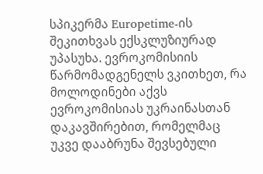სპიკერმა Europetime-ის შეკითხვას ექსკლუზიურად უპასუხა. ევროკომისიის წარმომადგენელს ვკითხეთ, რა მოლოდინები აქვს ევროკომისიას უკრაინასთან დაკავშირებით, რომელმაც უკვე დააბრუნა შევსებული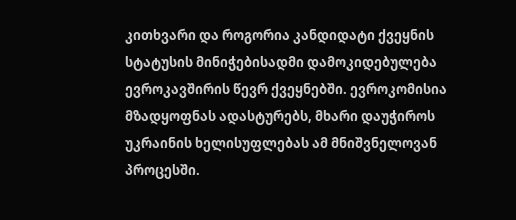კითხვარი და როგორია კანდიდატი ქვეყნის სტატუსის მინიჭებისადმი დამოკიდებულება ევროკავშირის წევრ ქვეყნებში. ევროკომისია მზადყოფნას ადასტურებს, მხარი დაუჭიროს უკრაინის ხელისუფლებას ამ მნიშვნელოვან პროცესში.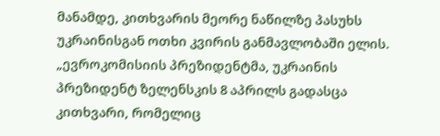მანამდე, კითხვარის მეორე ნაწილზე პასუხს უკრაინისგან ოთხი კვირის განმავლობაში ელის.  „ევროკომისიის პრეზიდენტმა, უკრაინის პრეზიდენტ ზელენსკის 8 აპრილს გადასცა კითხვარი, რომელიც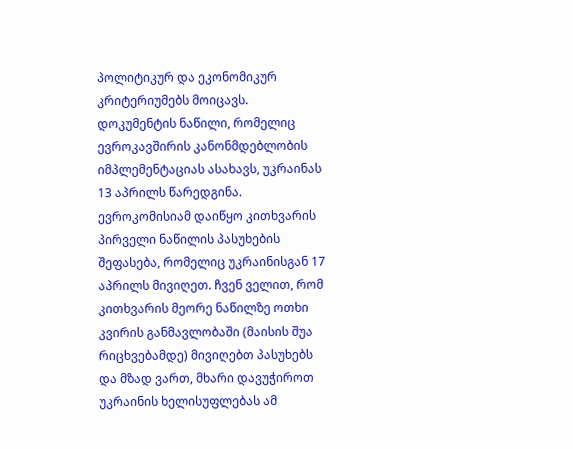პოლიტიკურ და ეკონომიკურ კრიტერიუმებს მოიცავს. დოკუმენტის ნაწილი, რომელიც ევროკავშირის კანონმდებლობის იმპლემენტაციას ასახავს, უკრაინას 13 აპრილს წარედგინა. ევროკომისიამ დაიწყო კითხვარის პირველი ნაწილის პასუხების შეფასება, რომელიც უკრაინისგან 17 აპრილს მივიღეთ. ჩვენ ველით, რომ კითხვარის მეორე ნაწილზე ოთხი კვირის განმავლობაში (მაისის შუა რიცხვებამდე) მივიღებთ პასუხებს და მზად ვართ, მხარი დავუჭიროთ უკრაინის ხელისუფლებას ამ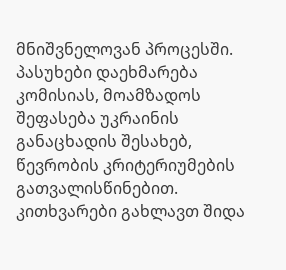მნიშვნელოვან პროცესში. პასუხები დაეხმარება კომისიას, მოამზადოს შეფასება უკრაინის განაცხადის შესახებ, წევრობის კრიტერიუმების გათვალისწინებით. კითხვარები გახლავთ შიდა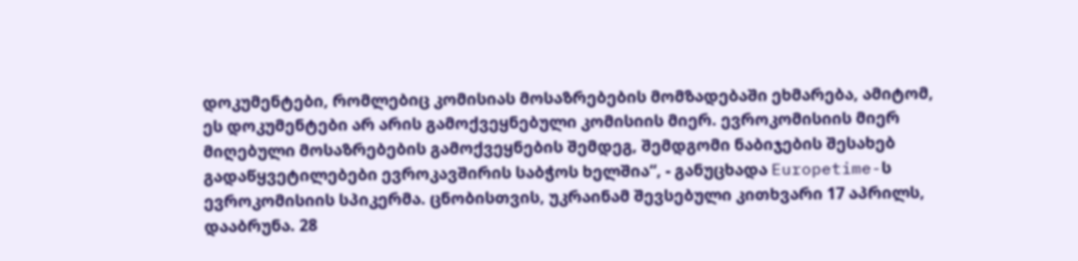დოკუმენტები, რომლებიც კომისიას მოსაზრებების მომზადებაში ეხმარება, ამიტომ, ეს დოკუმენტები არ არის გამოქვეყნებული კომისიის მიერ. ევროკომისიის მიერ მიღებული მოსაზრებების გამოქვეყნების შემდეგ, შემდგომი ნაბიჯების შესახებ გადაწყვეტილებები ევროკავშირის საბჭოს ხელშია“, - განუცხადა Europetime-ს ევროკომისიის სპიკერმა. ცნობისთვის, უკრაინამ შევსებული კითხვარი 17 აპრილს, დააბრუნა. 28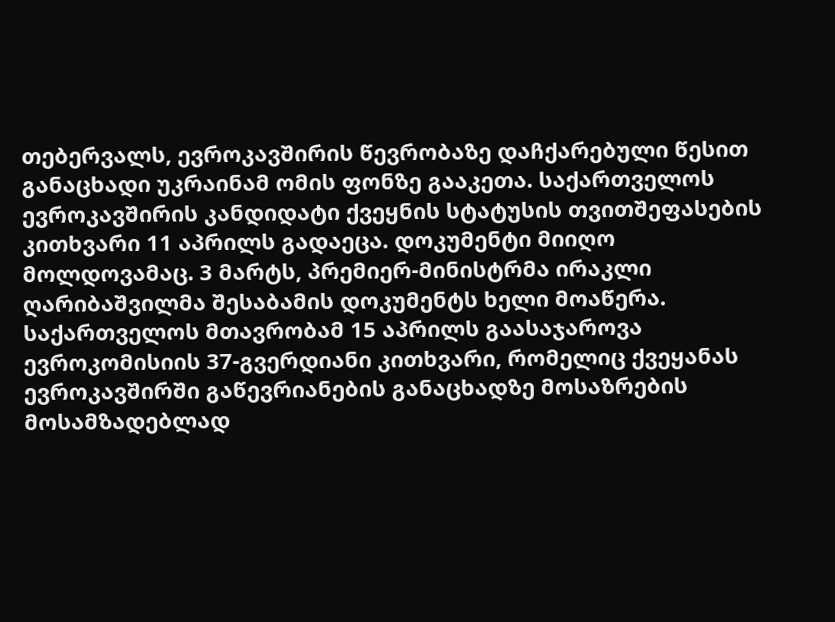თებერვალს, ევროკავშირის წევრობაზე დაჩქარებული წესით განაცხადი უკრაინამ ომის ფონზე გააკეთა. საქართველოს ევროკავშირის კანდიდატი ქვეყნის სტატუსის თვითშეფასების კითხვარი 11 აპრილს გადაეცა. დოკუმენტი მიიღო მოლდოვამაც. 3 მარტს, პრემიერ-მინისტრმა ირაკლი ღარიბაშვილმა შესაბამის დოკუმენტს ხელი მოაწერა. საქართველოს მთავრობამ 15 აპრილს გაასაჯაროვა ევროკომისიის 37-გვერდიანი კითხვარი, რომელიც ქვეყანას ევროკავშირში გაწევრიანების განაცხადზე მოსაზრების მოსამზადებლად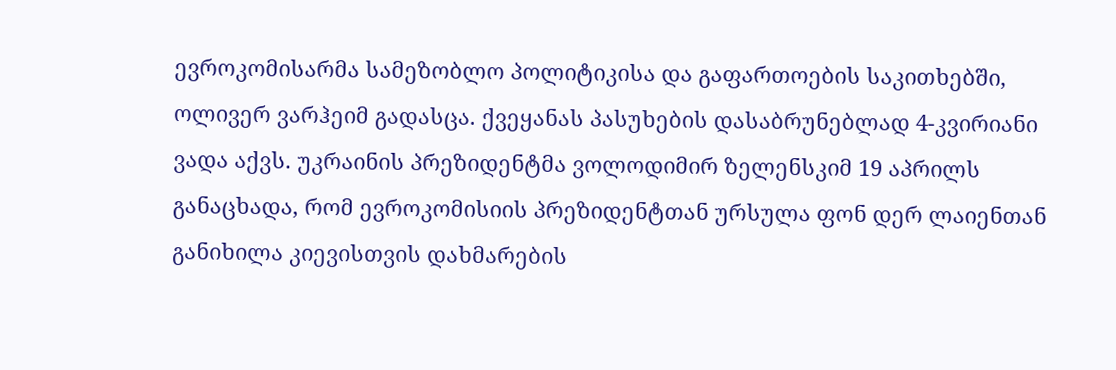ევროკომისარმა სამეზობლო პოლიტიკისა და გაფართოების საკითხებში, ოლივერ ვარჰეიმ გადასცა. ქვეყანას პასუხების დასაბრუნებლად 4-კვირიანი ვადა აქვს. უკრაინის პრეზიდენტმა ვოლოდიმირ ზელენსკიმ 19 აპრილს განაცხადა, რომ ევროკომისიის პრეზიდენტთან ურსულა ფონ დერ ლაიენთან განიხილა კიევისთვის დახმარების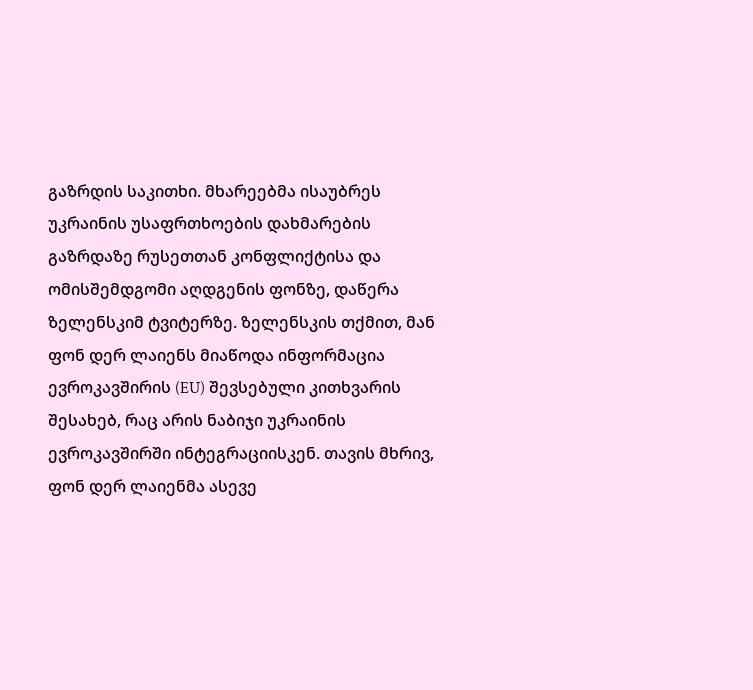გაზრდის საკითხი. მხარეებმა ისაუბრეს უკრაინის უსაფრთხოების დახმარების გაზრდაზე რუსეთთან კონფლიქტისა და ომისშემდგომი აღდგენის ფონზე, დაწერა ზელენსკიმ ტვიტერზე. ზელენსკის თქმით, მან ფონ დერ ლაიენს მიაწოდა ინფორმაცია ევროკავშირის (EU) შევსებული კითხვარის შესახებ, რაც არის ნაბიჯი უკრაინის ევროკავშირში ინტეგრაციისკენ. თავის მხრივ, ფონ დერ ლაიენმა ასევე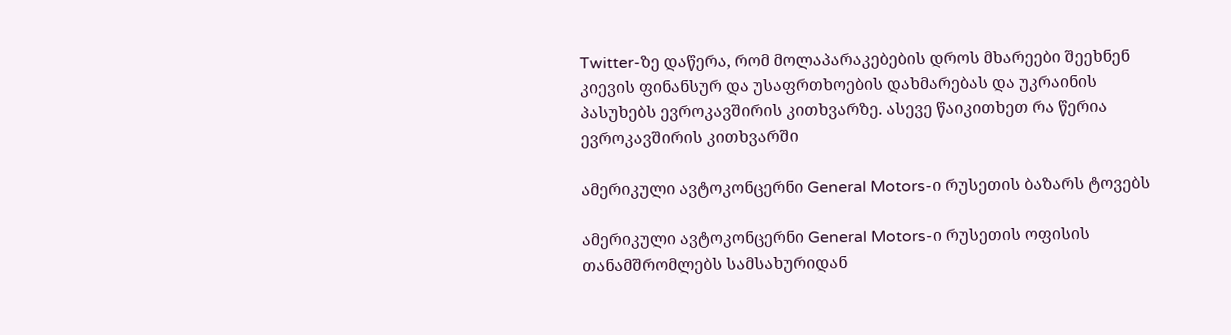Twitter-ზე დაწერა, რომ მოლაპარაკებების დროს მხარეები შეეხნენ კიევის ფინანსურ და უსაფრთხოების დახმარებას და უკრაინის პასუხებს ევროკავშირის კითხვარზე. ასევე წაიკითხეთ რა წერია ევროკავშირის კითხვარში

ამერიკული ავტოკონცერნი General Motors-ი რუსეთის ბაზარს ტოვებს

ამერიკული ავტოკონცერნი General Motors-ი რუსეთის ოფისის თანამშრომლებს სამსახურიდან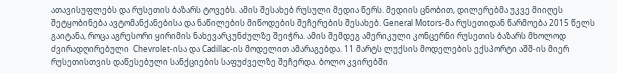ათავისუფლებს და რუსეთის ბაზარს ტოვებს. ამის შესახებ რუსული მედია წერს. მედიის ცნობით, დილერებმა უკვე მიიღეს შეტყობინება ავტომანქანებისა და ნაწილების მიწოდების შეჩერების შესახებ. General Motors-მა რუსეთიდან წარმოება 2015 წელს გაიტანა, როცა აგრესორი ყირიმის ნახევარკუნძულზე შეიჭრა. ამის შემდეგ ამერიკული კონცერნი რუსეთის ბაზარს მხოლოდ ძვირადღირებული  Chevrolet-ისა და Cadillac-ის მოდელით ამარაგებდა. 11 მარტს ლუქსის მოდელების ექსპორტი აშშ-ის მიერ რუსეთისთვის დაწესებული სანქციების საფუძველზე შეჩერდა. ბოლო კვირებში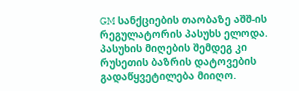GM სანქციების თაობაზე აშშ-ის რეგულატორის პასუხს ელოდა. პასუხის მიღების შემდეგ კი რუსეთის ბაზრის დატოვების გადაწყვეტილება მიიღო.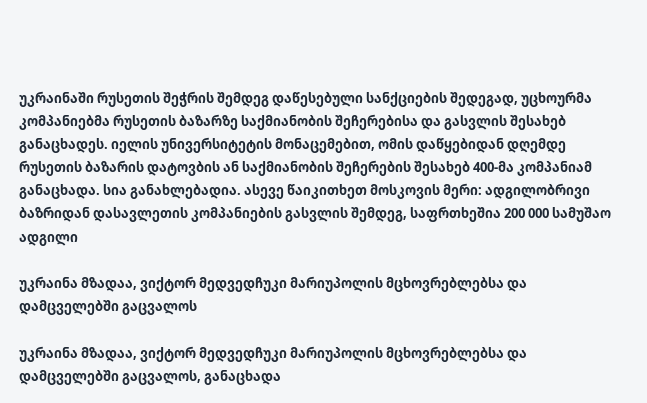უკრაინაში რუსეთის შეჭრის შემდეგ დაწესებული სანქციების შედეგად, უცხოურმა კომპანიებმა რუსეთის ბაზარზე საქმიანობის შეჩერებისა და გასვლის შესახებ განაცხადეს. იელის უნივერსიტეტის მონაცემებით, ომის დაწყებიდან დღემდე რუსეთის ბაზარის დატოვბის ან საქმიანობის შეჩერების შესახებ 400-მა კომპანიამ განაცხადა. სია განახლებადია. ასევე წაიკითხეთ მოსკოვის მერი: ადგილობრივი ბაზრიდან დასავლეთის კომპანიების გასვლის შემდეგ, საფრთხეშია 200 000 სამუშაო ადგილი

უკრაინა მზადაა, ვიქტორ მედვედჩუკი მარიუპოლის მცხოვრებლებსა და დამცველებში გაცვალოს

უკრაინა მზადაა, ვიქტორ მედვედჩუკი მარიუპოლის მცხოვრებლებსა და დამცველებში გაცვალოს, განაცხადა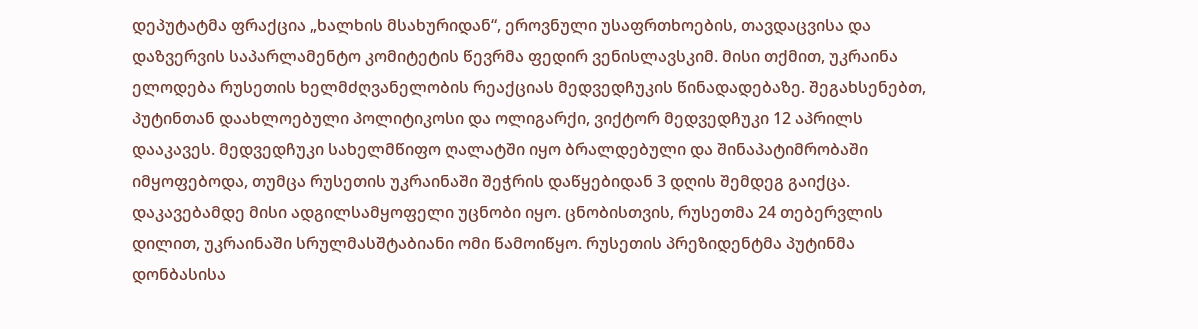დეპუტატმა ფრაქცია „ხალხის მსახურიდან“, ეროვნული უსაფრთხოების, თავდაცვისა და დაზვერვის საპარლამენტო კომიტეტის წევრმა ფედირ ვენისლავსკიმ. მისი თქმით, უკრაინა ელოდება რუსეთის ხელმძღვანელობის რეაქციას მედვედჩუკის წინადადებაზე. შეგახსენებთ, პუტინთან დაახლოებული პოლიტიკოსი და ოლიგარქი, ვიქტორ მედვედჩუკი 12 აპრილს დააკავეს. მედვედჩუკი სახელმწიფო ღალატში იყო ბრალდებული და შინაპატიმრობაში იმყოფებოდა, თუმცა რუსეთის უკრაინაში შეჭრის დაწყებიდან 3 დღის შემდეგ გაიქცა. დაკავებამდე მისი ადგილსამყოფელი უცნობი იყო. ცნობისთვის, რუსეთმა 24 თებერვლის დილით, უკრაინაში სრულმასშტაბიანი ომი წამოიწყო. რუსეთის პრეზიდენტმა პუტინმა დონბასისა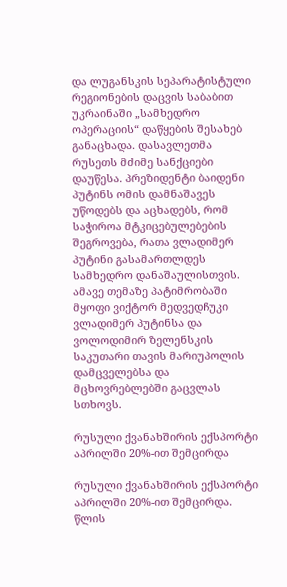და ლუგანსკის სეპარატისტული რეგიონების დაცვის საბაბით უკრაინაში „სამხედრო ოპერაციის“ დაწყების შესახებ განაცხადა. დასავლეთმა რუსეთს მძიმე სანქციები დაუწესა. პრეზიდენტი ბაიდენი პუტინს ომის დამნაშავეს უწოდებს და აცხადებს, რომ საჭიროა მტკიცებულებების შეგროვება, რათა ვლადიმერ პუტინი გასამართლდეს სამხედრო დანაშაულისთვის. ამავე თემაზე პატიმრობაში მყოფი ვიქტორ მედვედჩუკი ვლადიმერ პუტინსა და ვოლოდიმირ ზელენსკის საკუთარი თავის მარიუპოლის დამცველებსა და მცხოვრებლებში გაცვლას სთხოვს.

რუსული ქვანახშირის ექსპორტი აპრილში 20%-ით შემცირდა

რუსული ქვანახშირის ექსპორტი აპრილში 20%-ით შემცირდა. წლის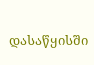დასაწყისში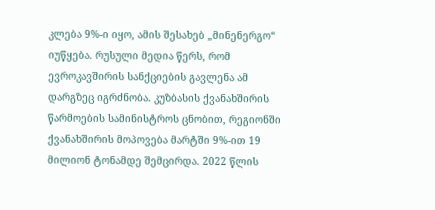კლება 9%-ი იყო, ამის შესახებ „მინენერგო“ იუწყება. რუსული მედია წერს, რომ ევროკავშირის სანქციების გავლენა ამ დარგზეც იგრძნობა. კუზბასის ქვანახშირის წარმოების სამინისტროს ცნობით, რეგიონში ქვანახშირის მოპოვება მარტში 9%-ით 19 მილიონ ტონამდე შემცირდა. 2022 წლის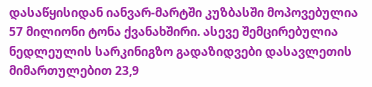დასაწყისიდან იანვარ-მარტში კუზბასში მოპოვებულია 57 მილიონი ტონა ქვანახშირი. ასევე შემცირებულია ნედლეულის სარკინიგზო გადაზიდვები დასავლეთის მიმართულებით 23,9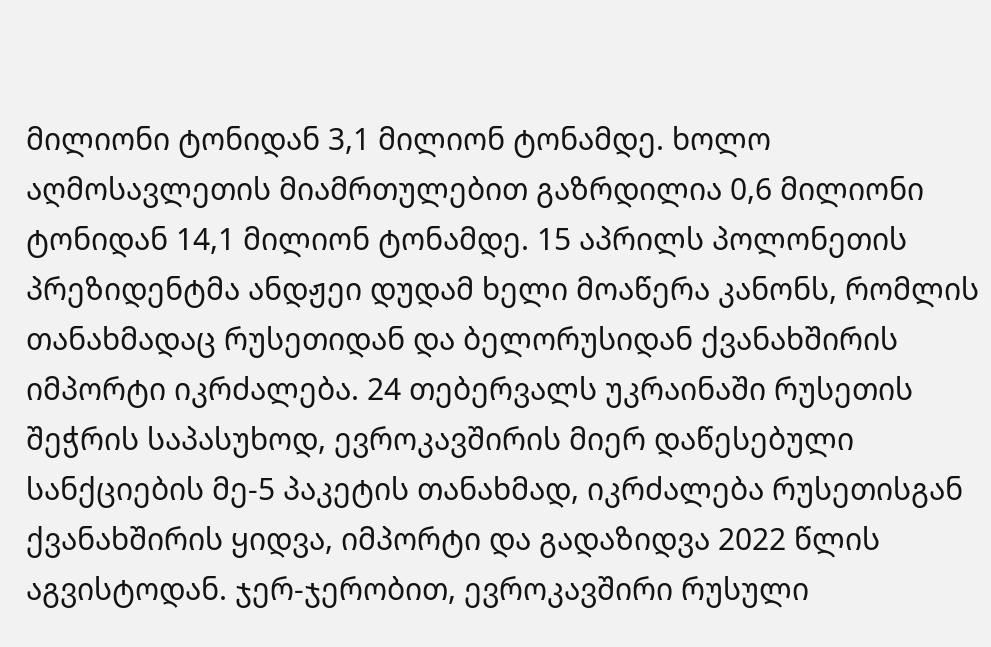მილიონი ტონიდან 3,1 მილიონ ტონამდე. ხოლო აღმოსავლეთის მიამრთულებით გაზრდილია 0,6 მილიონი ტონიდან 14,1 მილიონ ტონამდე. 15 აპრილს პოლონეთის პრეზიდენტმა ანდჟეი დუდამ ხელი მოაწერა კანონს, რომლის თანახმადაც რუსეთიდან და ბელორუსიდან ქვანახშირის იმპორტი იკრძალება. 24 თებერვალს უკრაინაში რუსეთის შეჭრის საპასუხოდ, ევროკავშირის მიერ დაწესებული სანქციების მე-5 პაკეტის თანახმად, იკრძალება რუსეთისგან ქვანახშირის ყიდვა, იმპორტი და გადაზიდვა 2022 წლის აგვისტოდან. ჯერ-ჯერობით, ევროკავშირი რუსული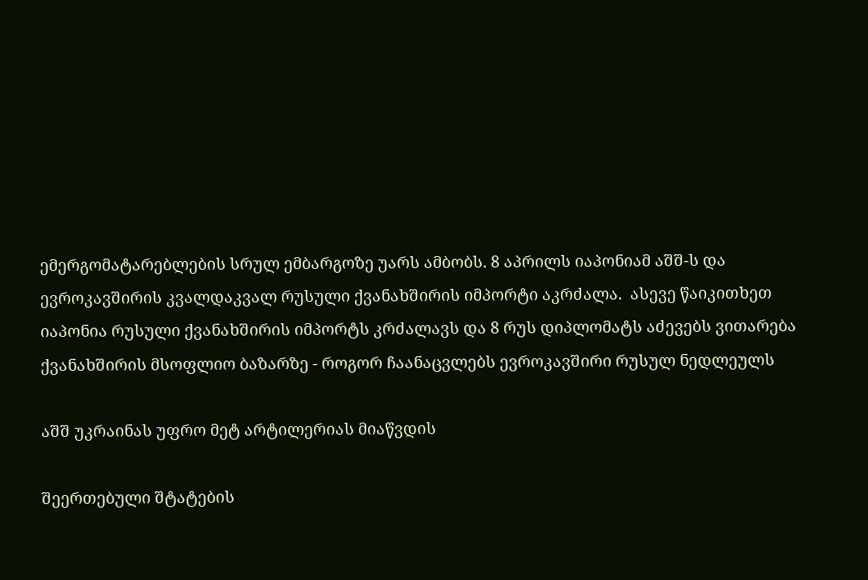ემერგომატარებლების სრულ ემბარგოზე უარს ამბობს. 8 აპრილს იაპონიამ აშშ-ს და ევროკავშირის კვალდაკვალ რუსული ქვანახშირის იმპორტი აკრძალა.  ასევე წაიკითხეთ იაპონია რუსული ქვანახშირის იმპორტს კრძალავს და 8 რუს დიპლომატს აძევებს ვითარება ქვანახშირის მსოფლიო ბაზარზე - როგორ ჩაანაცვლებს ევროკავშირი რუსულ ნედლეულს

აშშ უკრაინას უფრო მეტ არტილერიას მიაწვდის

შეერთებული შტატების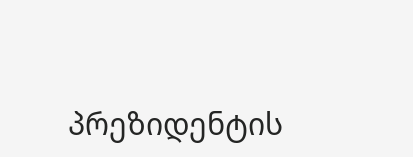პრეზიდენტის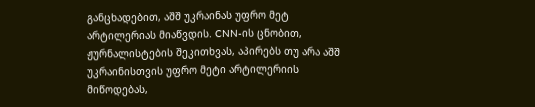განცხადებით, აშშ უკრაინას უფრო მეტ არტილერიას მიაწვდის. CNN-ის ცნობით, ჟურნალისტების შეკითხვას, აპირებს თუ არა აშშ უკრაინისთვის უფრო მეტი არტილერიის მიწოდებას,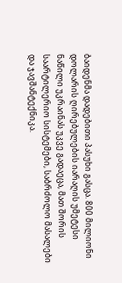ბაიდენმა დადებითი პასუხი გასცა. 800 მილიონი დოლარის ღირებულების იარაღის უმეტესი ნაწილი უკრაინას უკვე გადაეცა, მათ შორის საარტილერიო სისტემები, საბრძოლო მასალები და ჯავშანტექნიკა.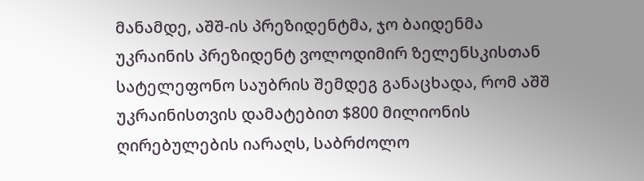მანამდე, აშშ-ის პრეზიდენტმა, ჯო ბაიდენმა უკრაინის პრეზიდენტ ვოლოდიმირ ზელენსკისთან სატელეფონო საუბრის შემდეგ განაცხადა, რომ აშშ უკრაინისთვის დამატებით $800 მილიონის ღირებულების იარაღს, საბრძოლო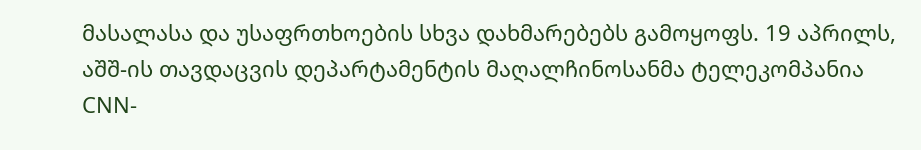მასალასა და უსაფრთხოების სხვა დახმარებებს გამოყოფს. 19 აპრილს, აშშ-ის თავდაცვის დეპარტამენტის მაღალჩინოსანმა ტელეკომპანია CNN-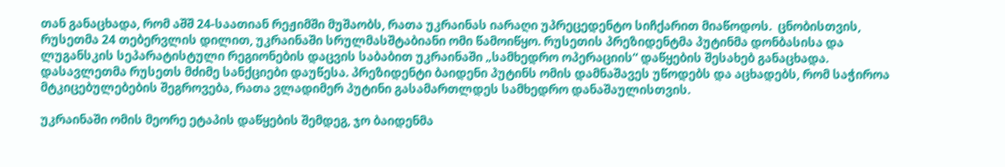თან განაცხადა, რომ აშშ 24-საათიან რეჟიმში მუშაობს, რათა უკრაინას იარაღი უპრეცედენტო სიჩქარით მიაწოდოს.  ცნობისთვის, რუსეთმა 24 თებერვლის დილით, უკრაინაში სრულმასშტაბიანი ომი წამოიწყო. რუსეთის პრეზიდენტმა პუტინმა დონბასისა და ლუგანსკის სეპარატისტული რეგიონების დაცვის საბაბით უკრაინაში „სამხედრო ოპერაციის“ დაწყების შესახებ განაცხადა. დასავლეთმა რუსეთს მძიმე სანქციები დაუწესა. პრეზიდენტი ბაიდენი პუტინს ომის დამნაშავეს უწოდებს და აცხადებს, რომ საჭიროა მტკიცებულებების შეგროვება, რათა ვლადიმერ პუტინი გასამართლდეს სამხედრო დანაშაულისთვის.

უკრაინაში ომის მეორე ეტაპის დაწყების შემდეგ, ჯო ბაიდენმა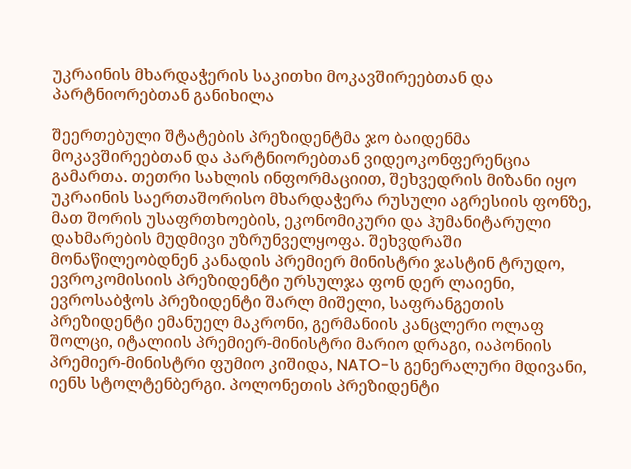უკრაინის მხარდაჭერის საკითხი მოკავშირეებთან და პარტნიორებთან განიხილა

შეერთებული შტატების პრეზიდენტმა ჯო ბაიდენმა მოკავშირეებთან და პარტნიორებთან ვიდეოკონფერენცია გამართა. თეთრი სახლის ინფორმაციით, შეხვედრის მიზანი იყო უკრაინის საერთაშორისო მხარდაჭერა რუსული აგრესიის ფონზე, მათ შორის უსაფრთხოების, ეკონომიკური და ჰუმანიტარული დახმარების მუდმივი უზრუნველყოფა. შეხვდრაში მონაწილეობდნენ კანადის პრემიერ მინისტრი ჯასტინ ტრუდო, ევროკომისიის პრეზიდენტი ურსულჯა ფონ დერ ლაიენი, ევროსაბჭოს პრეზიდენტი შარლ მიშელი, საფრანგეთის პრეზიდენტი ემანუელ მაკრონი, გერმანიის კანცლერი ოლაფ შოლცი, იტალიის პრემიერ-მინისტრი მარიო დრაგი, იაპონიის პრემიერ-მინისტრი ფუმიო კიშიდა, NATO-ს გენერალური მდივანი, იენს სტოლტენბერგი. პოლონეთის პრეზიდენტი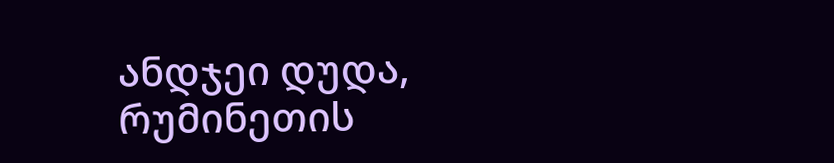ანდჯეი დუდა, რუმინეთის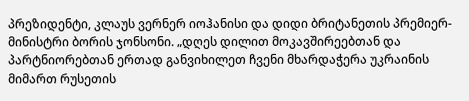პრეზიდენტი, კლაუს ვერნერ იოჰანისი და დიდი ბრიტანეთის პრემიერ-მინისტრი ბორის ჯონსონი. „დღეს დილით მოკავშირეებთან და პარტნიორებთან ერთად განვიხილეთ ჩვენი მხარდაჭერა უკრაინის მიმართ რუსეთის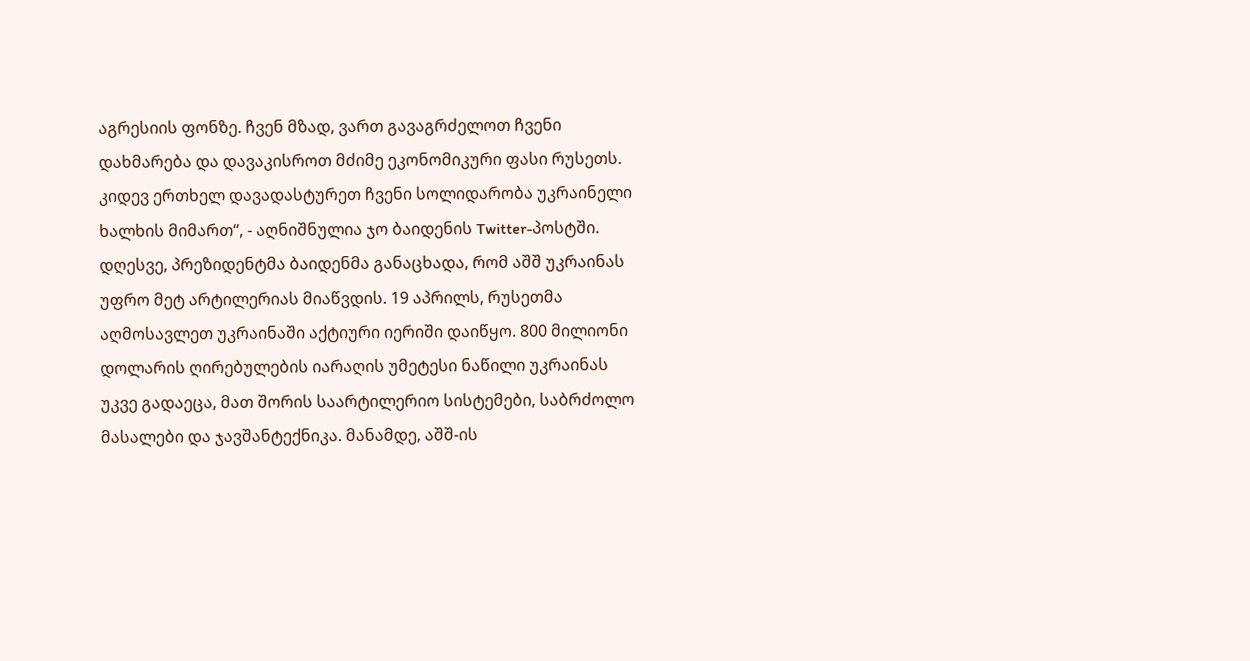აგრესიის ფონზე. ჩვენ მზად, ვართ გავაგრძელოთ ჩვენი დახმარება და დავაკისროთ მძიმე ეკონომიკური ფასი რუსეთს. კიდევ ერთხელ დავადასტურეთ ჩვენი სოლიდარობა უკრაინელი ხალხის მიმართ“, - აღნიშნულია ჯო ბაიდენის Twitter-პოსტში. დღესვე, პრეზიდენტმა ბაიდენმა განაცხადა, რომ აშშ უკრაინას უფრო მეტ არტილერიას მიაწვდის. 19 აპრილს, რუსეთმა აღმოსავლეთ უკრაინაში აქტიური იერიში დაიწყო. 800 მილიონი დოლარის ღირებულების იარაღის უმეტესი ნაწილი უკრაინას უკვე გადაეცა, მათ შორის საარტილერიო სისტემები, საბრძოლო მასალები და ჯავშანტექნიკა. მანამდე, აშშ-ის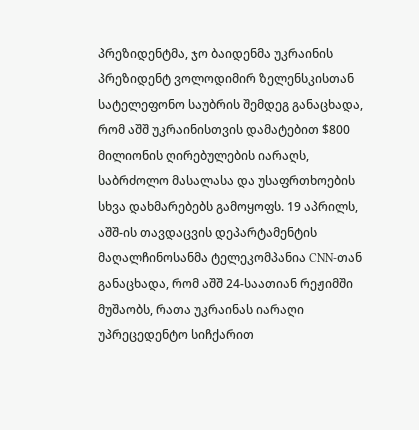პრეზიდენტმა, ჯო ბაიდენმა უკრაინის პრეზიდენტ ვოლოდიმირ ზელენსკისთან სატელეფონო საუბრის შემდეგ განაცხადა, რომ აშშ უკრაინისთვის დამატებით $800 მილიონის ღირებულების იარაღს, საბრძოლო მასალასა და უსაფრთხოების სხვა დახმარებებს გამოყოფს. 19 აპრილს, აშშ-ის თავდაცვის დეპარტამენტის მაღალჩინოსანმა ტელეკომპანია CNN-თან განაცხადა, რომ აშშ 24-საათიან რეჟიმში მუშაობს, რათა უკრაინას იარაღი უპრეცედენტო სიჩქარით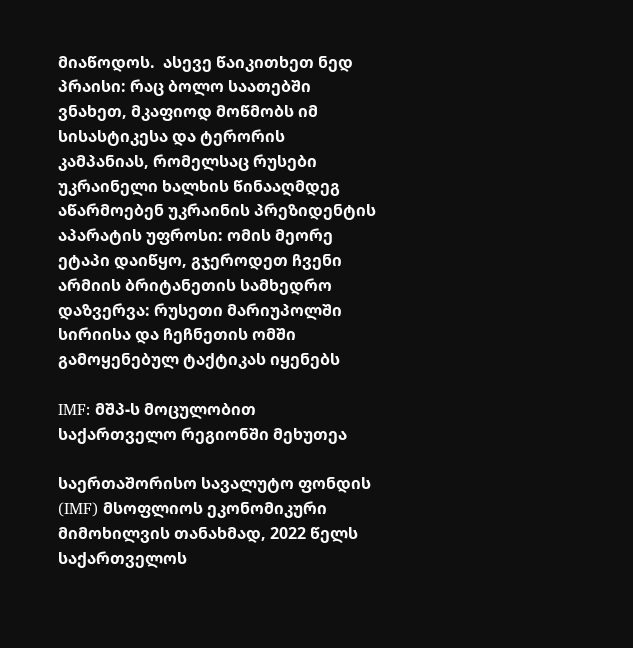მიაწოდოს.  ასევე წაიკითხეთ ნედ პრაისი: რაც ბოლო საათებში ვნახეთ, მკაფიოდ მოწმობს იმ სისასტიკესა და ტერორის კამპანიას, რომელსაც რუსები უკრაინელი ხალხის წინააღმდეგ აწარმოებენ უკრაინის პრეზიდენტის აპარატის უფროსი: ომის მეორე ეტაპი დაიწყო, გჯეროდეთ ჩვენი არმიის ბრიტანეთის სამხედრო დაზვერვა: რუსეთი მარიუპოლში სირიისა და ჩეჩნეთის ომში გამოყენებულ ტაქტიკას იყენებს

IMF: მშპ-ს მოცულობით საქართველო რეგიონში მეხუთეა

საერთაშორისო სავალუტო ფონდის (IMF) მსოფლიოს ეკონომიკური მიმოხილვის თანახმად, 2022 წელს საქართველოს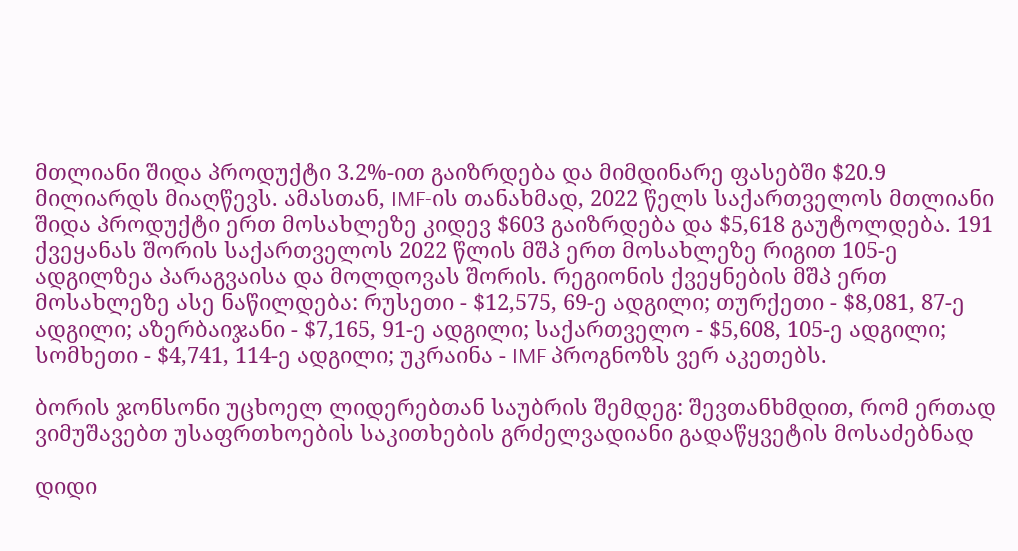მთლიანი შიდა პროდუქტი 3.2%-ით გაიზრდება და მიმდინარე ფასებში $20.9 მილიარდს მიაღწევს. ამასთან, IMF-ის თანახმად, 2022 წელს საქართველოს მთლიანი შიდა პროდუქტი ერთ მოსახლეზე კიდევ $603 გაიზრდება და $5,618 გაუტოლდება. 191 ქვეყანას შორის საქართველოს 2022 წლის მშპ ერთ მოსახლეზე რიგით 105-ე ადგილზეა პარაგვაისა და მოლდოვას შორის. რეგიონის ქვეყნების მშპ ერთ მოსახლეზე ასე ნაწილდება: რუსეთი - $12,575, 69-ე ადგილი; თურქეთი - $8,081, 87-ე ადგილი; აზერბაიჯანი - $7,165, 91-ე ადგილი; საქართველო - $5,608, 105-ე ადგილი; სომხეთი - $4,741, 114-ე ადგილი; უკრაინა - IMF პროგნოზს ვერ აკეთებს.

ბორის ჯონსონი უცხოელ ლიდერებთან საუბრის შემდეგ: შევთანხმდით, რომ ერთად ვიმუშავებთ უსაფრთხოების საკითხების გრძელვადიანი გადაწყვეტის მოსაძებნად

დიდი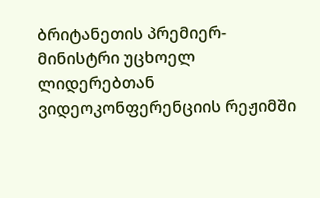ბრიტანეთის პრემიერ-მინისტრი უცხოელ ლიდერებთან ვიდეოკონფერენციის რეჟიმში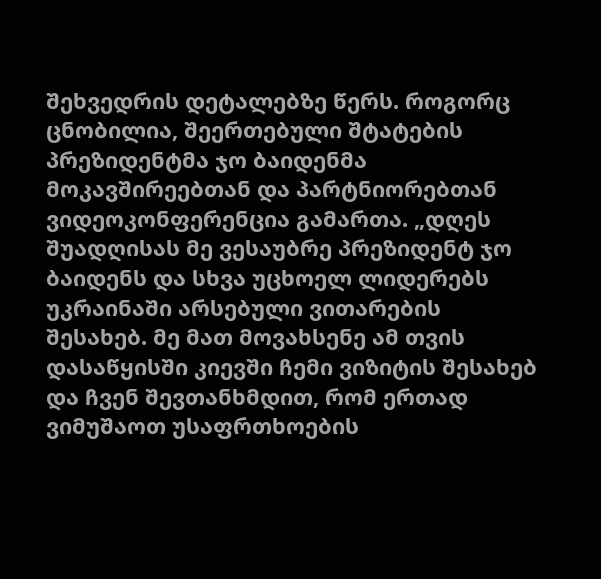შეხვედრის დეტალებზე წერს. როგორც ცნობილია, შეერთებული შტატების პრეზიდენტმა ჯო ბაიდენმა მოკავშირეებთან და პარტნიორებთან ვიდეოკონფერენცია გამართა. „დღეს შუადღისას მე ვესაუბრე პრეზიდენტ ჯო ბაიდენს და სხვა უცხოელ ლიდერებს უკრაინაში არსებული ვითარების შესახებ. მე მათ მოვახსენე ამ თვის დასაწყისში კიევში ჩემი ვიზიტის შესახებ და ჩვენ შევთანხმდით, რომ ერთად ვიმუშაოთ უსაფრთხოების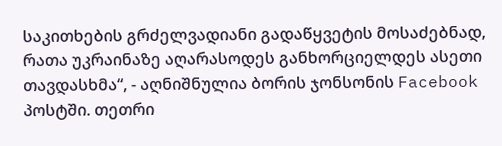საკითხების გრძელვადიანი გადაწყვეტის მოსაძებნად, რათა უკრაინაზე აღარასოდეს განხორციელდეს ასეთი თავდასხმა“, - აღნიშნულია ბორის ჯონსონის Facebook პოსტში. თეთრი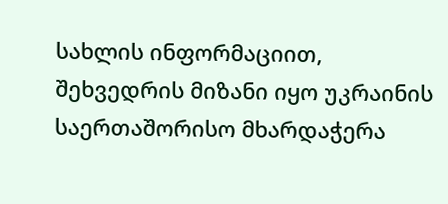სახლის ინფორმაციით, შეხვედრის მიზანი იყო უკრაინის საერთაშორისო მხარდაჭერა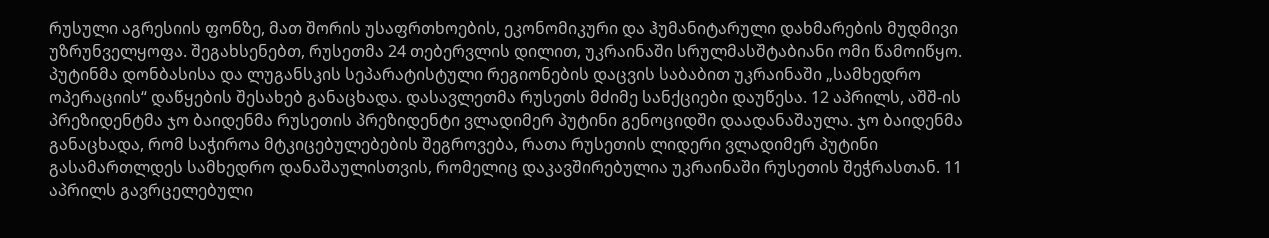რუსული აგრესიის ფონზე, მათ შორის უსაფრთხოების, ეკონომიკური და ჰუმანიტარული დახმარების მუდმივი უზრუნველყოფა. შეგახსენებთ, რუსეთმა 24 თებერვლის დილით, უკრაინაში სრულმასშტაბიანი ომი წამოიწყო. პუტინმა დონბასისა და ლუგანსკის სეპარატისტული რეგიონების დაცვის საბაბით უკრაინაში „სამხედრო ოპერაციის“ დაწყების შესახებ განაცხადა. დასავლეთმა რუსეთს მძიმე სანქციები დაუწესა. 12 აპრილს, აშშ-ის პრეზიდენტმა ჯო ბაიდენმა რუსეთის პრეზიდენტი ვლადიმერ პუტინი გენოციდში დაადანაშაულა. ჯო ბაიდენმა განაცხადა, რომ საჭიროა მტკიცებულებების შეგროვება, რათა რუსეთის ლიდერი ვლადიმერ პუტინი გასამართლდეს სამხედრო დანაშაულისთვის, რომელიც დაკავშირებულია უკრაინაში რუსეთის შეჭრასთან. 11 აპრილს გავრცელებული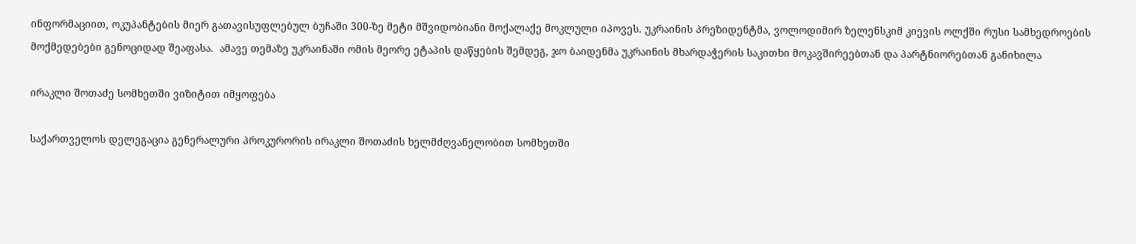ინფორმაციით, ოკუპანტების მიერ გათავისუფლებულ ბუჩაში 300-ზე მეტი მშვიდობიანი მოქალაქე მოკლული იპოვეს. უკრაინის პრეზიდენტმა, ვოლოდიმირ ზელენსკიმ კიევის ოლქში რუსი სამხედროების მოქმედებები გენოციდად შეაფასა.  ამავე თემაზე უკრაინაში ომის მეორე ეტაპის დაწყების შემდეგ, ჯო ბაიდენმა უკრაინის მხარდაჭერის საკითხი მოკავშირეებთან და პარტნიორებთან განიხილა

ირაკლი შოთაძე სომხეთში ვიზიტით იმყოფება

საქართველოს დელეგაცია გენერალური პროკურორის ირაკლი შოთაძის ხელმძღვანელობით სომხეთში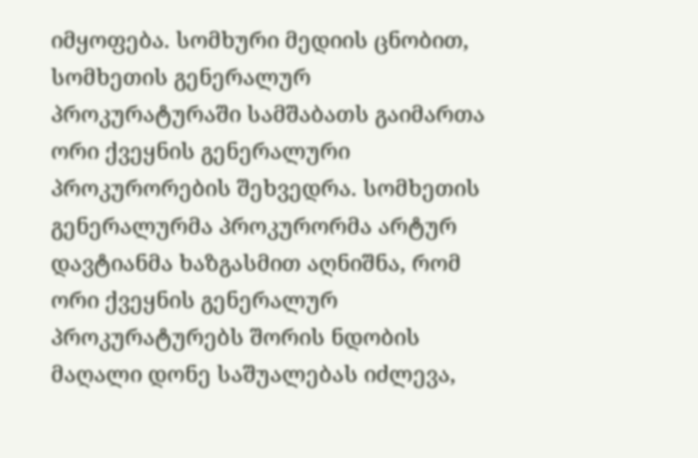იმყოფება. სომხური მედიის ცნობით, სომხეთის გენერალურ პროკურატურაში სამშაბათს გაიმართა ორი ქვეყნის გენერალური პროკურორების შეხვედრა. სომხეთის გენერალურმა პროკურორმა არტურ დავტიანმა ხაზგასმით აღნიშნა, რომ ორი ქვეყნის გენერალურ პროკურატურებს შორის ნდობის მაღალი დონე საშუალებას იძლევა,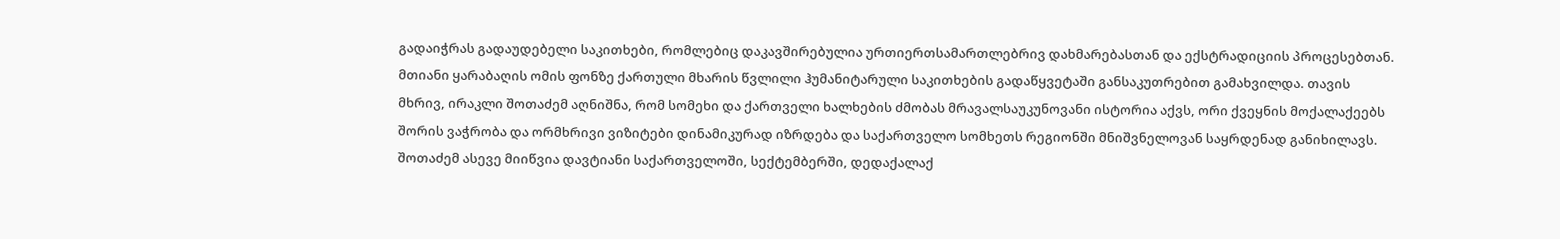გადაიჭრას გადაუდებელი საკითხები, რომლებიც დაკავშირებულია ურთიერთსამართლებრივ დახმარებასთან და ექსტრადიციის პროცესებთან. მთიანი ყარაბაღის ომის ფონზე ქართული მხარის წვლილი ჰუმანიტარული საკითხების გადაწყვეტაში განსაკუთრებით გამახვილდა. თავის მხრივ, ირაკლი შოთაძემ აღნიშნა, რომ სომეხი და ქართველი ხალხების ძმობას მრავალსაუკუნოვანი ისტორია აქვს, ორი ქვეყნის მოქალაქეებს შორის ვაჭრობა და ორმხრივი ვიზიტები დინამიკურად იზრდება და საქართველო სომხეთს რეგიონში მნიშვნელოვან საყრდენად განიხილავს. შოთაძემ ასევე მიიწვია დავტიანი საქართველოში, სექტემბერში, დედაქალაქ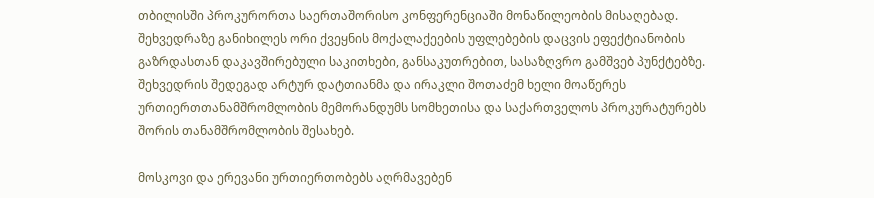თბილისში პროკურორთა საერთაშორისო კონფერენციაში მონაწილეობის მისაღებად. შეხვედრაზე განიხილეს ორი ქვეყნის მოქალაქეების უფლებების დაცვის ეფექტიანობის გაზრდასთან დაკავშირებული საკითხები, განსაკუთრებით, სასაზღვრო გამშვებ პუნქტებზე. შეხვედრის შედეგად არტურ დატთიანმა და ირაკლი შოთაძემ ხელი მოაწერეს ურთიერთთანამშრომლობის მემორანდუმს სომხეთისა და საქართველოს პროკურატურებს შორის თანამშრომლობის შესახებ.

მოსკოვი და ერევანი ურთიერთობებს აღრმავებენ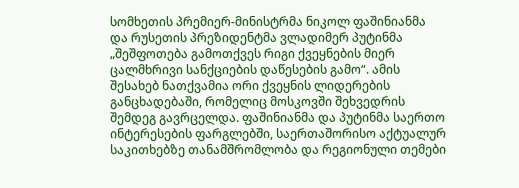სომხეთის პრემიერ-მინისტრმა ნიკოლ ფაშინიანმა და რუსეთის პრეზიდენტმა ვლადიმერ პუტინმა „შეშფოთება გამოთქვეს რიგი ქვეყნების მიერ ცალმხრივი სანქციების დაწესების გამო“. ამის შესახებ ნათქვამია ორი ქვეყნის ლიდერების განცხადებაში, რომელიც მოსკოვში შეხვედრის შემდეგ გავრცელდა. ფაშინიანმა და პუტინმა საერთო ინტერესების ფარგლებში, საერთაშორისო აქტუალურ საკითხებზე თანამშრომლობა და რეგიონული თემები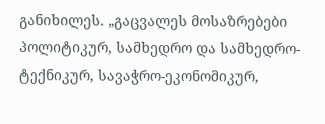განიხილეს. „გაცვალეს მოსაზრებები პოლიტიკურ, სამხედრო და სამხედრო-ტექნიკურ, სავაჭრო-ეკონომიკურ,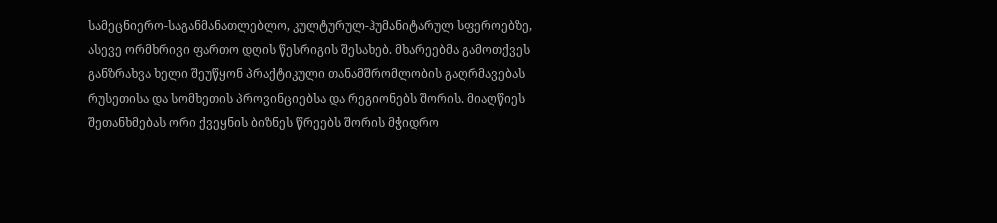სამეცნიერო-საგანმანათლებლო, კულტურულ-ჰუმანიტარულ სფეროებზე, ასევე ორმხრივი ფართო დღის წესრიგის შესახებ. მხარეებმა გამოთქვეს განზრახვა ხელი შეუწყონ პრაქტიკული თანამშრომლობის გაღრმავებას რუსეთისა და სომხეთის პროვინციებსა და რეგიონებს შორის. მიაღწიეს შეთანხმებას ორი ქვეყნის ბიზნეს წრეებს შორის მჭიდრო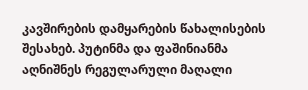კავშირების დამყარების წახალისების შესახებ. პუტინმა და ფაშინიანმა აღნიშნეს რეგულარული მაღალი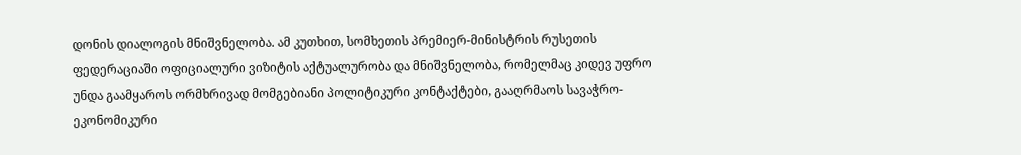დონის დიალოგის მნიშვნელობა. ამ კუთხით, სომხეთის პრემიერ-მინისტრის რუსეთის ფედერაციაში ოფიციალური ვიზიტის აქტუალურობა და მნიშვნელობა, რომელმაც კიდევ უფრო უნდა გაამყაროს ორმხრივად მომგებიანი პოლიტიკური კონტაქტები, გააღრმაოს სავაჭრო-ეკონომიკური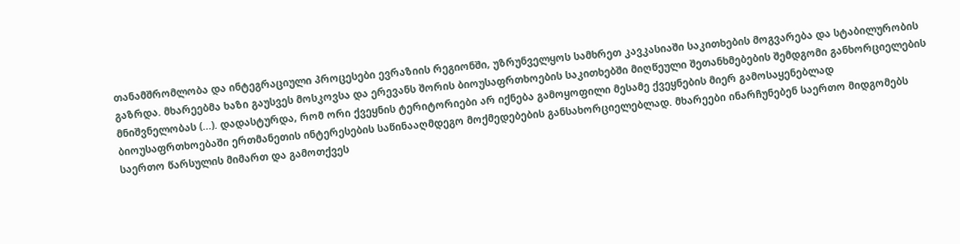თანამშრომლობა და ინტეგრაციული პროცესები ევრაზიის რეგიონში, უზრუნველყოს სამხრეთ კავკასიაში საკითხების მოგვარება და სტაბილურობის გაზრდა. მხარეებმა ხაზი გაუსვეს მოსკოვსა და ერევანს შორის ბიოუსაფრთხოების საკითხებში მიღწეული შეთანხმებების შემდგომი განხორციელების მნიშვნელობას (...). დადასტურდა, რომ ორი ქვეყნის ტერიტორიები არ იქნება გამოყოფილი მესამე ქვეყნების მიერ გამოსაყენებლად ბიოუსაფრთხოებაში ერთმანეთის ინტერესების საწინააღმდეგო მოქმედებების განსახორციელებლად. მხარეები ინარჩუნებენ საერთო მიდგომებს საერთო წარსულის მიმართ და გამოთქვეს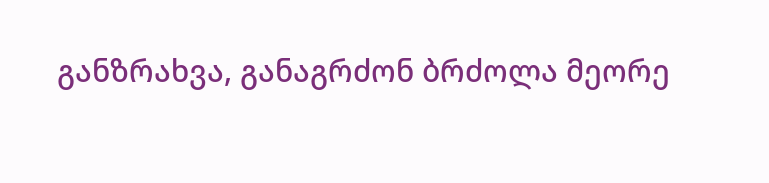განზრახვა, განაგრძონ ბრძოლა მეორე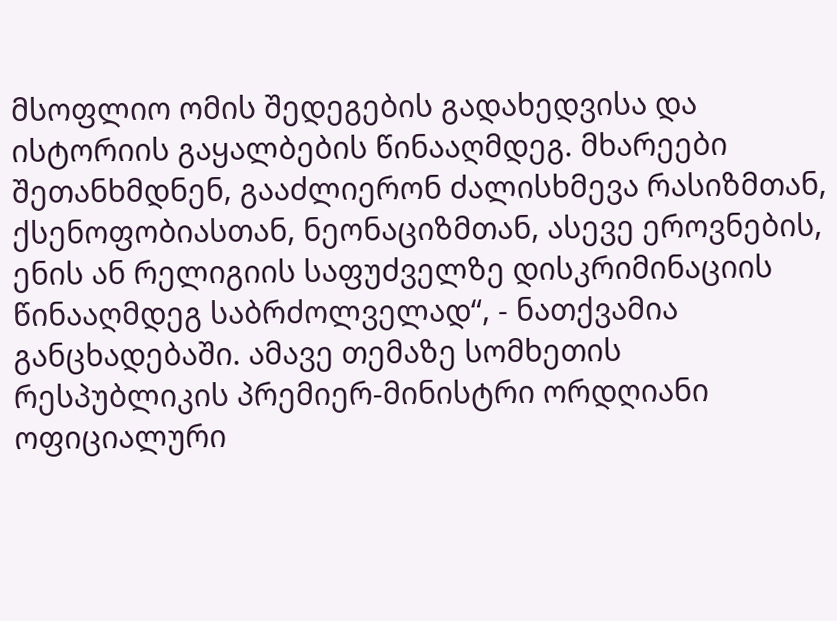მსოფლიო ომის შედეგების გადახედვისა და ისტორიის გაყალბების წინააღმდეგ. მხარეები შეთანხმდნენ, გააძლიერონ ძალისხმევა რასიზმთან, ქსენოფობიასთან, ნეონაციზმთან, ასევე ეროვნების, ენის ან რელიგიის საფუძველზე დისკრიმინაციის წინააღმდეგ საბრძოლველად“, - ნათქვამია განცხადებაში. ამავე თემაზე სომხეთის რესპუბლიკის პრემიერ-მინისტრი ორდღიანი ოფიციალური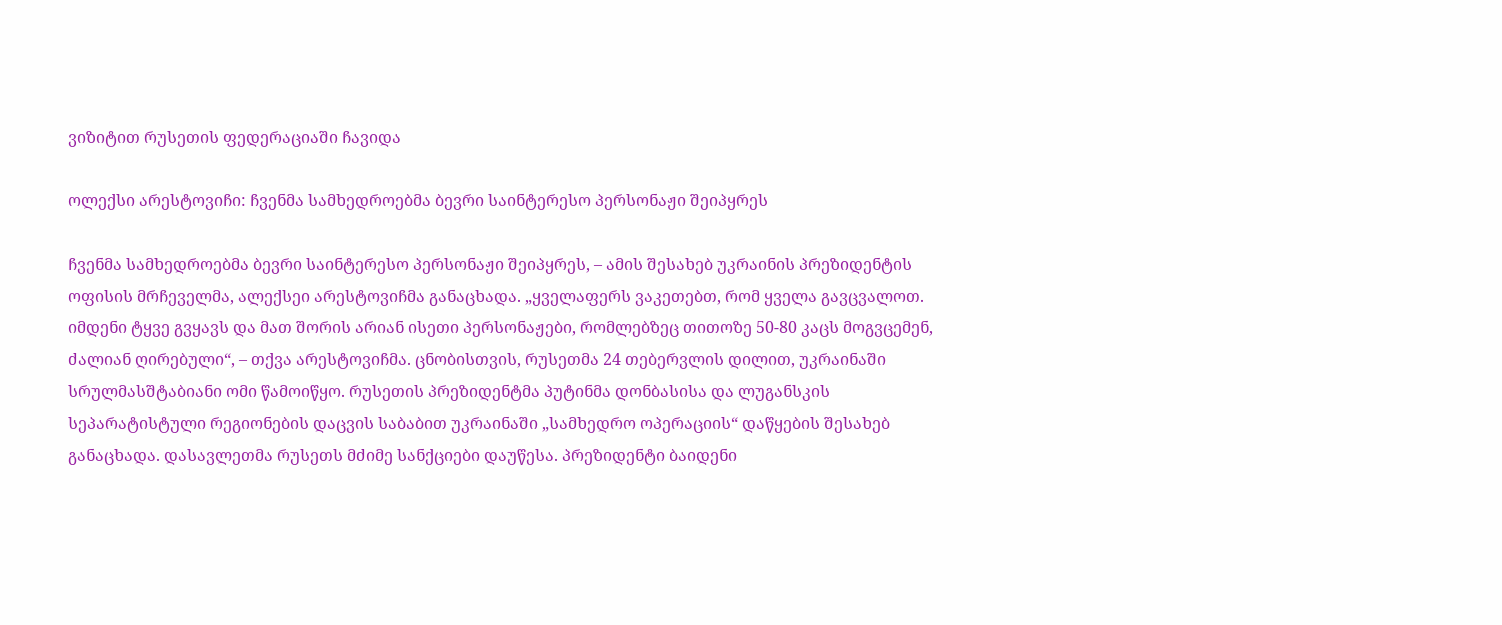ვიზიტით რუსეთის ფედერაციაში ჩავიდა

ოლექსი არესტოვიჩი: ჩვენმა სამხედროებმა ბევრი საინტერესო პერსონაჟი შეიპყრეს

ჩვენმა სამხედროებმა ბევრი საინტერესო პერსონაჟი შეიპყრეს, – ამის შესახებ უკრაინის პრეზიდენტის ოფისის მრჩეველმა, ალექსეი არესტოვიჩმა განაცხადა. „ყველაფერს ვაკეთებთ, რომ ყველა გავცვალოთ. იმდენი ტყვე გვყავს და მათ შორის არიან ისეთი პერსონაჟები, რომლებზეც თითოზე 50-80 კაცს მოგვცემენ, ძალიან ღირებული“, – თქვა არესტოვიჩმა. ცნობისთვის, რუსეთმა 24 თებერვლის დილით, უკრაინაში სრულმასშტაბიანი ომი წამოიწყო. რუსეთის პრეზიდენტმა პუტინმა დონბასისა და ლუგანსკის სეპარატისტული რეგიონების დაცვის საბაბით უკრაინაში „სამხედრო ოპერაციის“ დაწყების შესახებ განაცხადა. დასავლეთმა რუსეთს მძიმე სანქციები დაუწესა. პრეზიდენტი ბაიდენი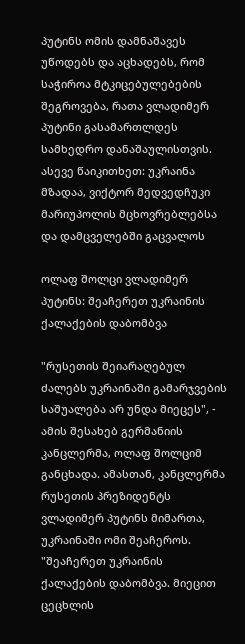პუტინს ომის დამნაშავეს უწოდებს და აცხადებს, რომ საჭიროა მტკიცებულებების შეგროვება, რათა ვლადიმერ პუტინი გასამართლდეს სამხედრო დანაშაულისთვის. ასევე წაიკითხეთ: უკრაინა მზადაა, ვიქტორ მედვედჩუკი მარიუპოლის მცხოვრებლებსა და დამცველებში გაცვალოს

ოლაფ შოლცი ვლადიმერ პუტინს: შეაჩერეთ უკრაინის ქალაქების დაბომბვა

"რუსეთის შეიარაღებულ ძალებს უკრაინაში გამარჯვების საშუალება არ უნდა მიეცეს", - ამის შესახებ გერმანიის კანცლერმა, ოლაფ შოლციმ განცხადა. ამასთან, კანცლერმა რუსეთის პრეზიდენტს ვლადიმერ პუტინს მიმართა, უკრაინაში ომი შეაჩეროს. "შეაჩერეთ უკრაინის ქალაქების დაბომბვა. მიეცით ცეცხლის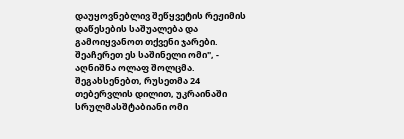დაუყოვნებლივ შეწყვეტის რეჟიმის დაწესების საშუალება და გამოიყვანოთ თქვენი ჯარები. შეაჩერეთ ეს საშინელი ომი", - აღნიშნა ოლაფ შოლცმა. შეგახსენებთ, რუსეთმა 24 თებერვლის დილით, უკრაინაში სრულმასშტაბიანი ომი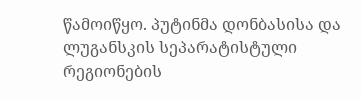წამოიწყო. პუტინმა დონბასისა და ლუგანსკის სეპარატისტული რეგიონების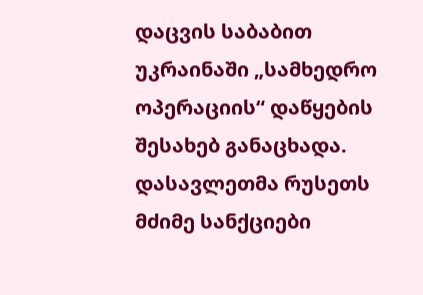დაცვის საბაბით უკრაინაში „სამხედრო ოპერაციის“ დაწყების შესახებ განაცხადა. დასავლეთმა რუსეთს მძიმე სანქციები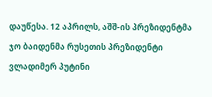დაუწესა. 12 აპრილს, აშშ-ის პრეზიდენტმა ჯო ბაიდენმა რუსეთის პრეზიდენტი ვლადიმერ პუტინი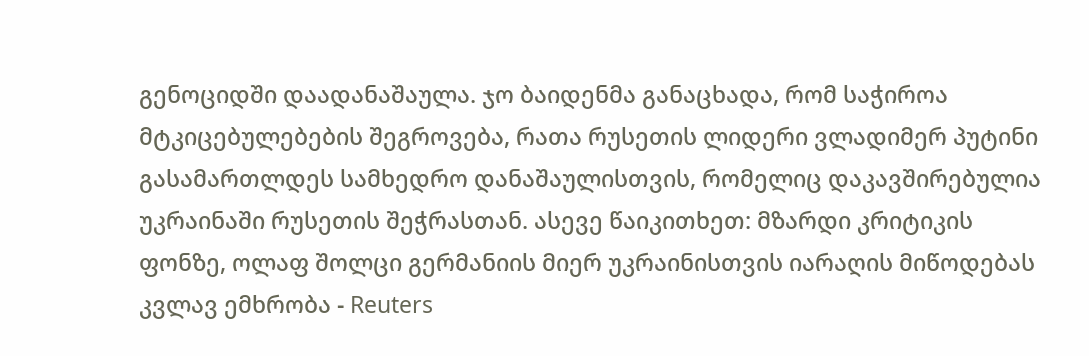გენოციდში დაადანაშაულა. ჯო ბაიდენმა განაცხადა, რომ საჭიროა მტკიცებულებების შეგროვება, რათა რუსეთის ლიდერი ვლადიმერ პუტინი გასამართლდეს სამხედრო დანაშაულისთვის, რომელიც დაკავშირებულია უკრაინაში რუსეთის შეჭრასთან. ასევე წაიკითხეთ: მზარდი კრიტიკის ფონზე, ოლაფ შოლცი გერმანიის მიერ უკრაინისთვის იარაღის მიწოდებას კვლავ ემხრობა - Reuters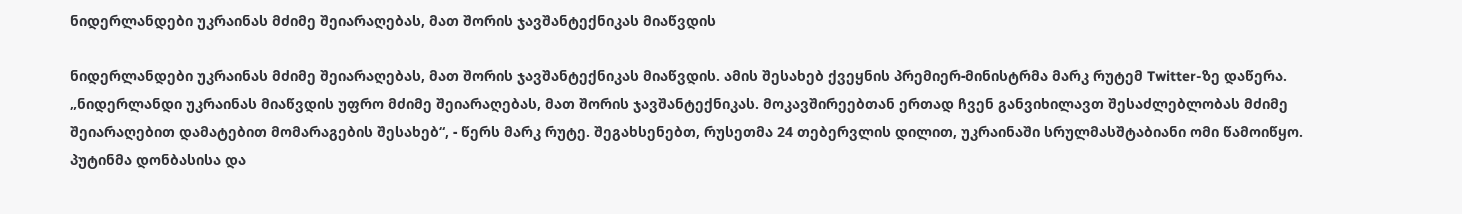ნიდერლანდები უკრაინას მძიმე შეიარაღებას, მათ შორის ჯავშანტექნიკას მიაწვდის

ნიდერლანდები უკრაინას მძიმე შეიარაღებას, მათ შორის ჯავშანტექნიკას მიაწვდის. ამის შესახებ ქვეყნის პრემიერ-მინისტრმა მარკ რუტემ Twitter-ზე დაწერა. „ნიდერლანდი უკრაინას მიაწვდის უფრო მძიმე შეიარაღებას, მათ შორის ჯავშანტექნიკას. მოკავშირეებთან ერთად ჩვენ განვიხილავთ შესაძლებლობას მძიმე შეიარაღებით დამატებით მომარაგების შესახებ“, - წერს მარკ რუტე. შეგახსენებთ, რუსეთმა 24 თებერვლის დილით, უკრაინაში სრულმასშტაბიანი ომი წამოიწყო. პუტინმა დონბასისა და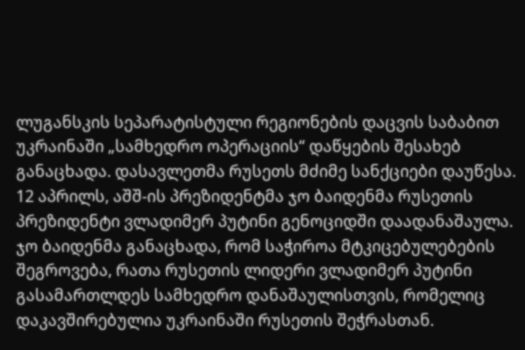ლუგანსკის სეპარატისტული რეგიონების დაცვის საბაბით უკრაინაში „სამხედრო ოპერაციის“ დაწყების შესახებ განაცხადა. დასავლეთმა რუსეთს მძიმე სანქციები დაუწესა. 12 აპრილს, აშშ-ის პრეზიდენტმა ჯო ბაიდენმა რუსეთის პრეზიდენტი ვლადიმერ პუტინი გენოციდში დაადანაშაულა. ჯო ბაიდენმა განაცხადა, რომ საჭიროა მტკიცებულებების შეგროვება, რათა რუსეთის ლიდერი ვლადიმერ პუტინი გასამართლდეს სამხედრო დანაშაულისთვის, რომელიც დაკავშირებულია უკრაინაში რუსეთის შეჭრასთან.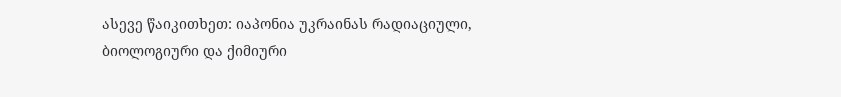ასევე წაიკითხეთ: იაპონია უკრაინას რადიაციული, ბიოლოგიური და ქიმიური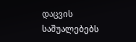დაცვის საშუალებებს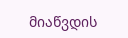მიაწვდის